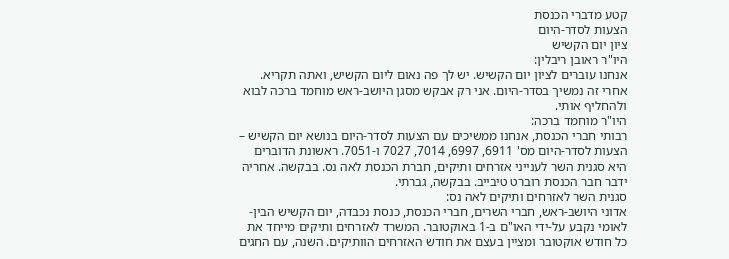קטע מדברי הכנסת
הצעות לסדר-היום
ציון יום הקשיש
היו"ר ראובן ריבלין:
אנחנו עוברים לציון יום הקשיש. יש לך פה נאום ליום הקשיש, ואתה תקריא. אחרי זה נמשיך בסדר-היום. אני רק אבקש מסגן היושב-ראש מוחמד ברכה לבוא ולהחליף אותי.
היו"ר מוחמד ברכה:
רבותי חברי הכנסת, אנחנו ממשיכים עם הצעות לסדר-היום בנושא יום הקשיש – הצעות לסדר-היום מס' 6911, 6997, 7014, 7027 ו-7051. ראשונת הדוברים היא סגנית השר לענייני אזרחים ותיקים, חברת הכנסת לאה נס. בבקשה. אחריה ידבר חבר הכנסת רוברט טיבייב. בבקשה, גברתי.
סגנית השר לאזרחים ותיקים לאה נס:
אדוני היושב-ראש, חברי השרים, חברי הכנסת, כנסת נכבדה, יום הקשיש הבין-לאומי נקבע על-ידי האו"ם ב-1 באוקטובר. המשרד לאזרחים ותיקים מייחד את כל חודש אוקטובר ומציין בעצם את חודש האזרחים הוותיקים. השנה, עם החגים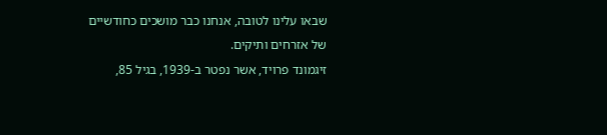שבאו עלינו לטובה, אנחנו כבר מושכים כחודשיים של אזרחים ותיקים.
זיגמונד פרויד, אשר נפטר ב-1939, בגיל 85,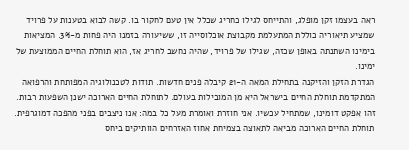ראה בעצמו זקן מופלג, והתייחס לגילו כחריג שכלל אין טעם לחקור בו. קשה לבוא בטענות על פרויד שמציע תיאוריה כוללת המתעלמת מקבוצת אוכלוסייה זו, ששיעורה בזמנו היה פחות מ-3%. המציאות בימינו השתנתה באופן שכזה, שגילו של פרויד, שהיה נחשב לחריג אז, הוא תוחלת החיים הממוצעת של ימינו.
הגדרת הזקן והזיקנה בתחילת המאה ה-21 קיבלה פנים חדשות. תודות לטכנולוגיה המפותחת והרפואה המתקדמת תוחלת החיים בישראל היא מן המובילות בעולם. לתוחלת החיים הארוכה ישנן השפעות רבות. זהו אפקט דומינו, שמתחיל עכשיו. אני חוזרת ואומרת מעל כל במה: אנו ניצבים בפני מהפכה דמוגרפית. תוחלת החיים הארוכה מביאה לתאוצה בצמיחת אחוז האזרחים הוותיקים ביחס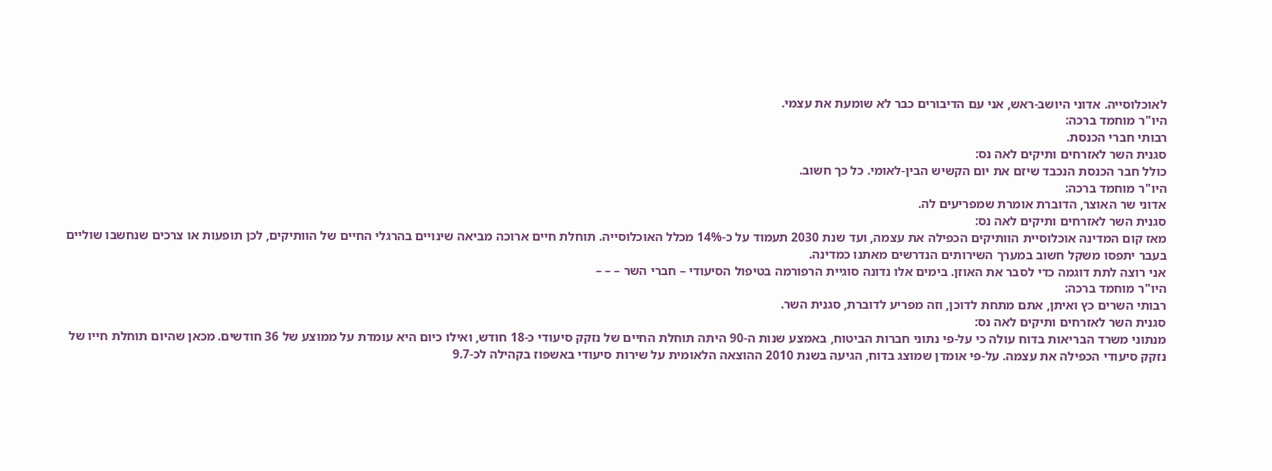לאוכלוסייה. אדוני היושב-ראש, אני עם הדיבורים כבר לא שומעת את עצמי.
היו"ר מוחמד ברכה:
רבותי חברי הכנסת.
סגנית השר לאזרחים ותיקים לאה נס:
כולל חבר הכנסת הנכבד שיזם את יום הקשיש הבין-לאומי. כל כך חשוב.
היו"ר מוחמד ברכה:
אדוני שר האוצר, הדוברת אומרת שמפריעים לה.
סגנית השר לאזרחים ותיקים לאה נס:
מאז קום המדינה אוכלוסיית הוותיקים הכפילה את עצמה, ועד שנת 2030 תעמוד על כ-14% מכלל האוכלוסייה. תוחלת חיים ארוכה מביאה שינויים בהרגלי החיים של הוותיקים, לכן תופעות או צרכים שנחשבו שוליים בעבר יתפסו משקל חשוב במערך השירותים הנדרשים מאתנו כמדינה.
אני רוצה לתת דוגמה כדי לסבר את האוזן. בימים אלו נדונה סוגיית הרפורמה בטיפול הסיעודי – חברי השר – – –
היו"ר מוחמד ברכה:
רבותי השרים כץ ואיתן, אתם מתחת לדוכן, וזה מפריע לדוברת, סגנית השר.
סגנית השר לאזרחים ותיקים לאה נס:
מנתוני משרד הבריאות בדוח עולה כי על-פי נתוני חברות הביטוח, באמצע שנות ה-90 היתה תוחלת החיים של נזקק סיעודי כ-18 חודש, ואילו כיום היא עומדת על ממוצע של 36 חודשים. מכאן שהיום תוחלת חייו של נזקק סיעודי הכפילה את עצמה. על-פי אומדן שמוצג בדוח, הגיעה בשנת 2010 ההוצאה הלאומית על שירות סיעודי באשפוז בקהילה לכ-9.7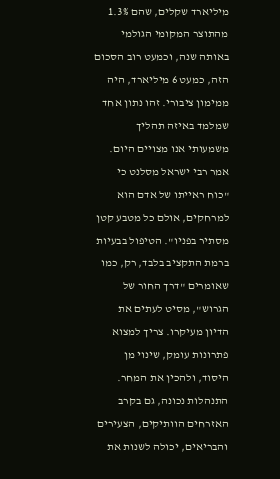מיליארד שקלים, שהם 1.3% מהתוצר המקומי הגולמי באותה שנה, וכמעט רוב הסכום הזה, כמעט 6 מיליארד, היה ממימון ציבורי. זהו נתון אחד שמלמד באיזה תהליך משמעותי אנו מצויים היום.
אמר רבי ישראל מסלנט כי "כוח ראייתו של אדם הוא למרחקים, אולם כל מטבע קטן מסתיר בפניו". הטיפול בבעיות ברמת התקציב בלבד, רק, כמו שאומרים "דרך החור של הגרוש", מסיט לעתים את הדיון מעיקרו. צריך למצוא פתרונות עומק, שינוי מן היסוד, ולהכין את המחר.
התנהלות נכונה, גם בקרב האזרחים הוותיקים, הצעירים והבריאים, יכולה לשנות את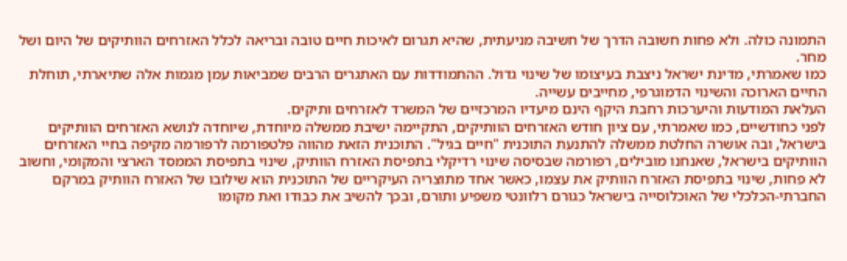התמונה כולה. ולא פחות חשובה הדרך של חשיבה מניעתית, שהיא תגרום לאיכות חיים טובה ובריאה לכלל האזרחים הוותיקים של היום ושל מחר.
כמו שאמרתי, מדינת ישראל ניצבת בעיצומו של שינוי גדול. ההתמודדות עם האתגרים הרבים שמביאות עמן מגמות אלה שתיארתי, תוחלת החיים הארוכה והשינוי הדמוגרפי, מחייבים עשייה.
העלאת המודעות והיערכות רחבת היקף הינם מיעדיו המרכזיים של המשרד לאזרחים ותיקים.
לפני כחודשיים, כמו שאמרתי, עם ציון חודש האזרחים הוותיקים, התקיימה ישיבת ממשלה מיוחדת, שיוחדה לנושא האזרחים הוותיקים בישראל, ובה אושרה החלטת ממשלה להתנעת התוכנית "חיים בגיל". התוכנית הזאת מהווה פלטפורמה לרפורמה מקיפה בחיי האזרחים הוותיקים בישראל, שאנחנו מובילים, רפורמה שבסיסה שינוי רדיקלי בתפיסת האזרח הוותיק, שינוי בתפיסת הממסד הארצי והמקומי, וחשוב לא פחות, שינוי בתפיסת האזרח הוותיק את עצמו, כאשר אחד מתוצריה העיקריים של התוכנית הוא שילובו של האזרח הוותיק במרקם החברתי-הכלכלי של האוכלוסייה בישראל כגורם רלוונטי משפיע ותורם, ובכך להשיב את כבודו ואת מקומו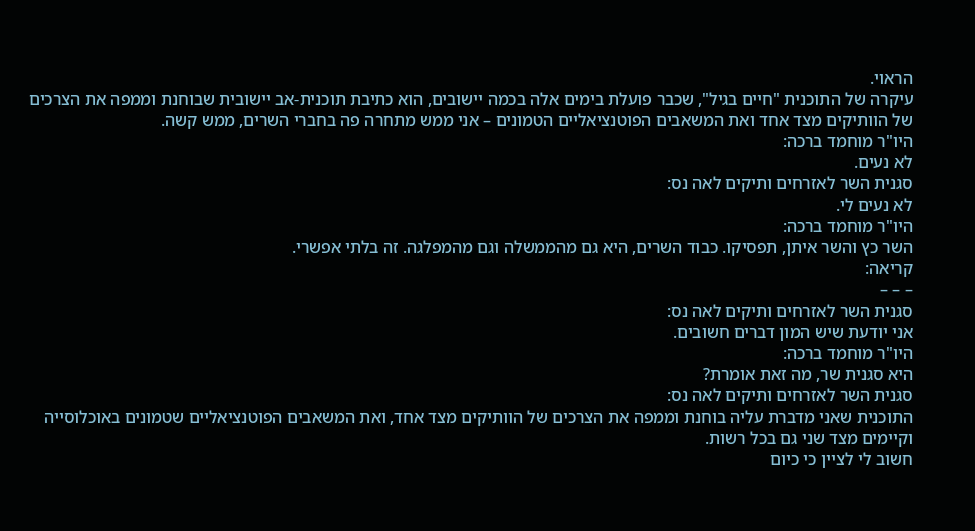הראוי.
עיקרה של התוכנית "חיים בגיל", שכבר פועלת בימים אלה בכמה יישובים, הוא כתיבת תוכנית-אב יישובית שבוחנת וממפה את הצרכים של הוותיקים מצד אחד ואת המשאבים הפוטנציאליים הטמונים – אני ממש מתחרה פה בחברי השרים, ממש קשה.
היו"ר מוחמד ברכה:
לא נעים.
סגנית השר לאזרחים ותיקים לאה נס:
לא נעים לי.
היו"ר מוחמד ברכה:
השר כץ והשר איתן, תפסיקו. כבוד השרים, היא גם מהממשלה וגם מהמפלגה. זה בלתי אפשרי.
קריאה:
– – –
סגנית השר לאזרחים ותיקים לאה נס:
אני יודעת שיש המון דברים חשובים.
היו"ר מוחמד ברכה:
היא סגנית שר, מה זאת אומרת?
סגנית השר לאזרחים ותיקים לאה נס:
התוכנית שאני מדברת עליה בוחנת וממפה את הצרכים של הוותיקים מצד אחד, ואת המשאבים הפוטנציאליים שטמונים באוכלוסייה וקיימים מצד שני גם בכל רשות.
חשוב לי לציין כי כיום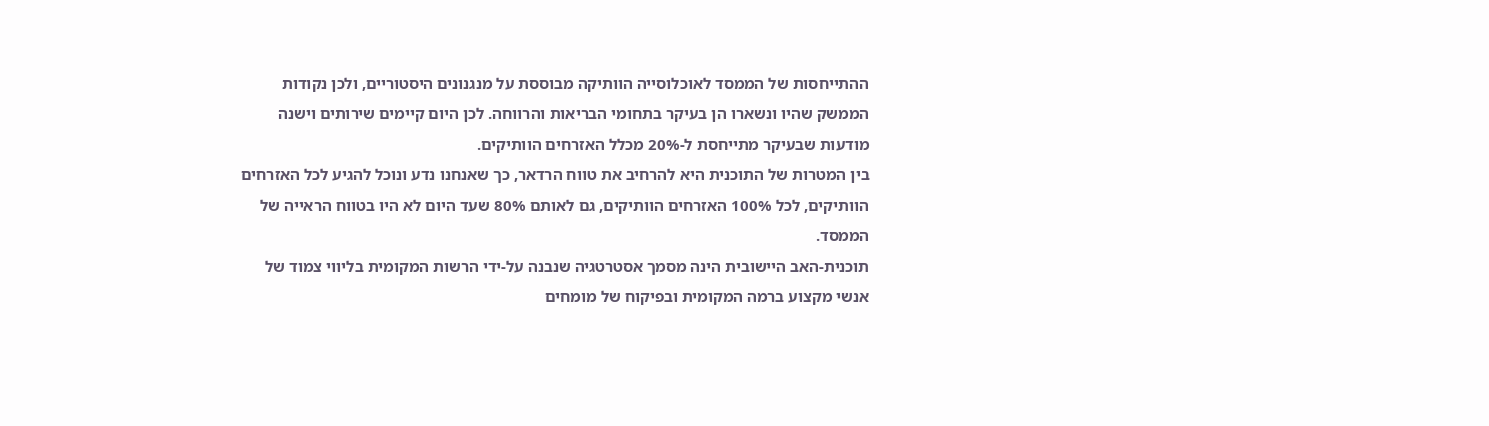ההתייחסות של הממסד לאוכלוסייה הוותיקה מבוססת על מנגנונים היסטוריים, ולכן נקודות הממשק שהיו ונשארו הן בעיקר בתחומי הבריאות והרווחה. לכן היום קיימים שירותים וישנה מודעות שבעיקר מתייחסת ל-20% מכלל האזרחים הוותיקים.
בין המטרות של התוכנית היא להרחיב את טווח הרדאר, כך שאנחנו נדע ונוכל להגיע לכל האזרחים הוותיקים, לכל 100% האזרחים הוותיקים, גם לאותם 80% שעד היום לא היו בטווח הראייה של הממסד.
תוכנית-האב היישובית הינה מסמך אסטרטגיה שנבנה על-ידי הרשות המקומית בליווי צמוד של אנשי מקצוע ברמה המקומית ובפיקוח של מומחים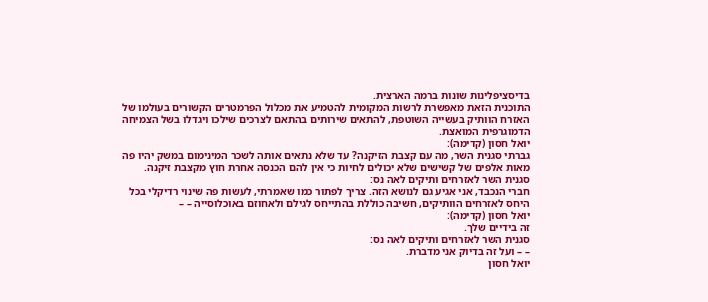בדיסציפלינות שונות ברמה הארצית.
התוכנית הזאת מאפשרת לרשות המקומית להטמיע את מכלול הפרמטרים הקשורים בעולמו של האזרח הוותיק בעשייה השוטפת, להתאים שירותים בהתאם לצרכים שילכו ויגדלו בשל הצמיחה הדמוגרפית המואצת.
יואל חסון (קדימה):
גברתי סגנית השר, מה עם קצבת הזיקנה? עד שלא נתאים אותה לשכר המינימום במשק יהיו פה מאות אלפים של קשישים שלא יכולים לחיות כי אין להם הכנסה אחרת חוץ מקצבת זיקנה.
סגנית השר לאזרחים ותיקים לאה נס:
חברי הנכבד, אני אגיע גם לנושא הזה. צריך לפתור כמו שאמרתי, לעשות פה שינוי רדיקלי בכל היחס לאזרחים הוותיקים, חשיבה כוללת בהתייחס לגילם ולאחוזם באוכלוסייה – –
יואל חסון (קדימה):
זה בידיים שלך.
סגנית השר לאזרחים ותיקים לאה נס:
– – ועל זה בדיוק אני מדברת.
יואל חסון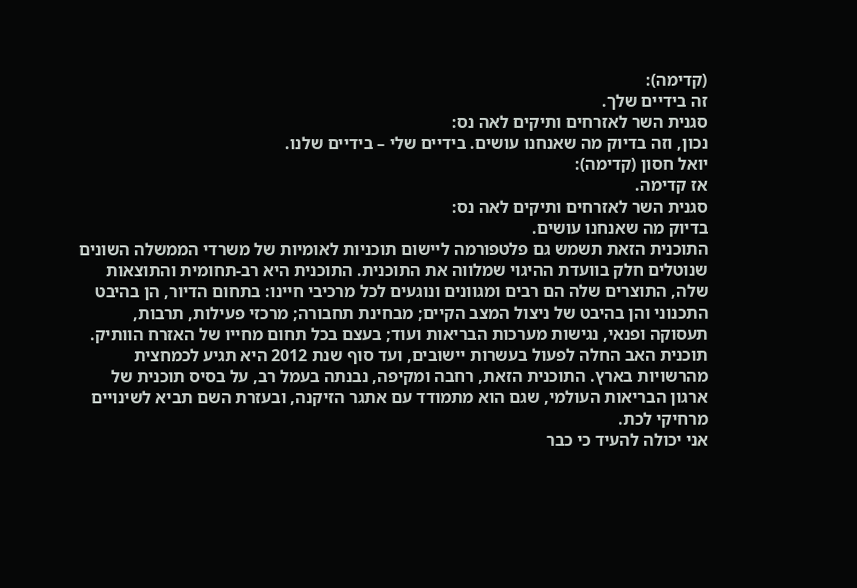(קדימה):
זה בידיים שלך.
סגנית השר לאזרחים ותיקים לאה נס:
נכון, וזה בדיוק מה שאנחנו עושים. בידיים שלי – בידיים שלנו.
יואל חסון (קדימה):
אז קדימה.
סגנית השר לאזרחים ותיקים לאה נס:
בדיוק מה שאנחנו עושים.
התוכנית הזאת תשמש גם פלטפורמה ליישום תוכניות לאומיות של משרדי הממשלה השונים שנוטלים חלק בוועדת ההיגוי שמלווה את התוכנית. התוכנית היא רב-תחומית והתוצאות שלה, התוצרים שלה הם רבים ומגוונים ונוגעים לכל מרכיבי חיינו: בתחום הדיור, הן בהיבט התכנוני והן בהיבט של ניצול המצב הקיים; מבחינת תחבורה; מרכזי פעילות, תרבות, תעסוקה ופנאי, נגישות מערכות הבריאות ועוד; בעצם בכל תחום מחייו של האזרח הוותיק.
תוכנית האב החלה לפעול בעשרות יישובים, ועד סוף שנת 2012 היא תגיע לכמחצית מהרשויות בארץ. התוכנית הזאת, רחבה ומקיפה, נבנתה בעמל רב, על בסיס תוכנית של ארגון הבריאות העולמי, שגם הוא מתמודד עם אתגר הזיקנה, ובעזרת השם תביא לשינויים מרחיקי לכת.
אני יכולה להעיד כי כבר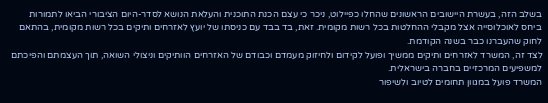בשלב הזה, בעשרת היישובים הראשונים שהחלו כפיילוט, ניכר כי עצם הכנת התוכנית והעלאת הנושא לסדר-היום הציבורי הביאו לתמורות ביחס לאוכלוסייה אצל מקבלי ההחלטות בכל רשות מקומית. זאת, בד בבד עם כניסתו של יועץ לאזרחים ותיקים בכל רשות מקומית, בהתאם לחוק שהעברנו כבר בשנה הקודמת.
לצד זה, המשרד לאזרחים ותיקים ממשיך ופועל לקידום ולחיזוק מעמדם וכבודם של האזרחים הוותיקים וניצולי השואה, תוך העצמתם והפיכתם למשפיעים המרכזיים בחברה בישראלית.
המשרד פועל במגוון תחומים לטיוב ולשיפור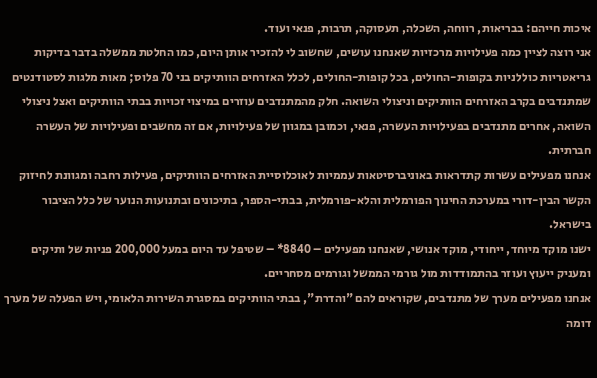איכות חייהם: בבריאות, רווחה, השכלה, תעסוקה, תרבות, פנאי ועוד.
אני רוצה לציין כמה פעילויות מרכזיות שאנחנו עושים, שחשוב לי להזכיר אותן היום, כמו החלטת ממשלה בדבר בדיקות גריאטריות כוללניות בקופות-החולים, בכל קופות-החולים, לכלל האזרחים הוותיקים בני 70 פלוס; מאות מלגות לסטודנטים שמתנדבים בקרב האזרחים הוותיקים וניצולי השואה. חלק מהמתנדבים עוזרים במיצוי זכויות בבתי הוותיקים ואצל ניצולי השואה, אחרים מתנדבים בפעילויות העשרה, פנאי, וכמובן במגוון של פעילויות, אם זה מחשבים ופעילויות של העשרה חברתית.
אנחנו מפעילים עשרות קתדראות באוניברסיטאות עממיות לאוכלוסיית האזרחים הוותיקים, פעילות רחבה ומגוונת לחיזוק הקשר הבין-דורי במערכת החינוך הפורמלית והלא-פורמלית, בבתי-הספר, בתיכונים ובתנועות הנוער של כלל הציבור בישראל.
ישנו מוקד מיוחד, ייחודי, מוקד אנושי, שאנחנו מפעילים – 8840* – שטיפל עד היום במעל 200,000 פניות של ותיקים ומעניק ייעוץ ועוזר בהתמודדות מול גורמי הממשל וגורמים מסחריים.
אנחנו מפעילים מערך של מתנדבים, שקוראים להם "והדרת", בבתי הוותיקים במסגרת השירות הלאומי, ויש הפעלה של מערך דומה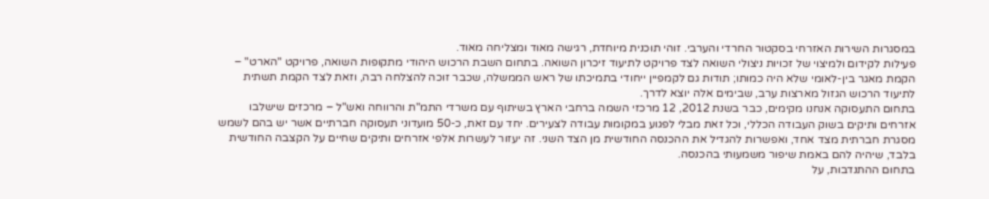במסגרות השירות האזרחי בסקטור החרדי והערבי. זוהי תוכנית מיוחדת, רגישה מאוד ומצליחה מאוד.
פעילות לקידום ולמיצוי של זכויות ניצולי השואה לצד פרויקט לתיעוד זיכרון השואה. בתחום השבת הרכוש היהודי מתקופות השואה, פרויקט "הארט" – הקמת מאגר בין-לאומי שלא היה כמותו; תודות גם לקמפיין ייחודי בתמיכתו של ראש הממשלה, שכבר זוכה להצלחה רבה, וזאת לצד הקמת תשתית לתיעוד הרכוש הגזול מארצות ערב, שבימים אלה יוצא לדרך.
בתחום התעסוקה אנחנו מקימים, כבר בשנת 2012, 12 מרכזי השמה ברחבי הארץ בשיתוף עם משרדי התמ"ת והרווחה ואש"ל – מרכזים שישלבו אזרחים ותיקים בשוק העבודה הכללי, וכל זאת מבלי לפגוע במקומות עבודה לצעירים. יחד עם זאת, כ-50 מועדוני תעסוקה חברתיים אשר יש בהם לשמש מסגרת חברתית מצד אחד, ואפשרות להגדיל את ההכנסה החודשית מן הצד השני. זה יעזור לעשרות אלפי אזרחים ותיקים שחיים על הקצבה החודשית בלבד, שיהיה להם באמת שיפור משמעותי בהכנסה.
בתחום ההתנדבות, על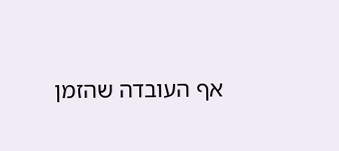אף העובדה שהזמן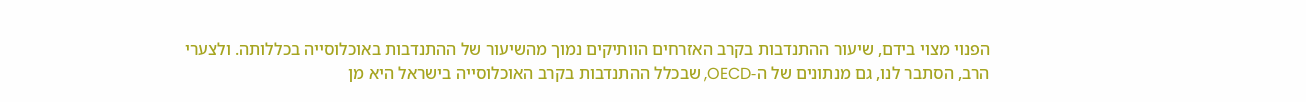הפנוי מצוי בידם, שיעור ההתנדבות בקרב האזרחים הוותיקים נמוך מהשיעור של ההתנדבות באוכלוסייה בכללותה. ולצערי הרב, הסתבר לנו, גם מנתונים של ה-OECD, שבכלל ההתנדבות בקרב האוכלוסייה בישראל היא מן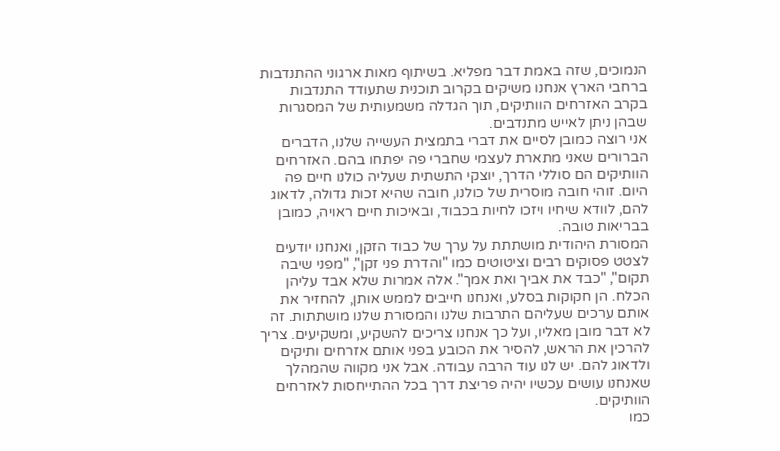הנמוכים, שזה באמת דבר מפליא. בשיתוף מאות ארגוני ההתנדבות ברחבי הארץ אנחנו משיקים בקרוב תוכנית שתעודד התנדבות בקרב האזרחים הוותיקים, תוך הגדלה משמעותית של המסגרות שבהן ניתן לאייש מתנדבים.
אני רוצה כמובן לסיים את דברי בתמצית העשייה שלנו, הדברים הברורים שאני מתארת לעצמי שחברי פה יפתחו בהם. האזרחים הוותיקים הם סוללי הדרך, יוצקי התשתית שעליה כולנו חיים פה היום. זוהי חובה מוסרית של כולנו, חובה שהיא זכות גדולה, לדאוג להם, לוודא שיחיו ויזכו לחיות בכבוד, ובאיכות חיים ראויה, כמובן בבריאות טובה.
המסורת היהודית מושתתת על ערך של כבוד הזקן, ואנחנו יודעים לצטט פסוקים רבים וציטוטים כמו "והדרת פני זקן", "מפני שיבה תקום", "כבד את אביך ואת אמך". אלה אמרות שלא אבד עליהן הכלח. הן חקוקות בסלע, ואנחנו חייבים לממש אותן, להחזיר את אותם ערכים שעליהם התרבות שלנו והמסורת שלנו מושתתות. זה לא דבר מובן מאליו, ועל כך אנחנו צריכים להשקיע, ומשקיעים. צריך להרכין את הראש, להסיר את הכובע בפני אותם אזרחים ותיקים ולדאוג להם. יש לנו עוד הרבה עבודה. אבל אני מקווה שהמהלך שאנחנו עושים עכשיו יהיה פריצת דרך בכל ההתייחסות לאזרחים הוותיקים.
כמו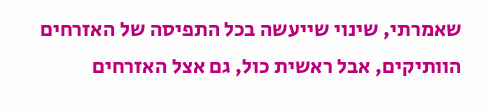שאמרתי, שינוי שייעשה בכל התפיסה של האזרחים הוותיקים, אבל ראשית כול, גם אצל האזרחים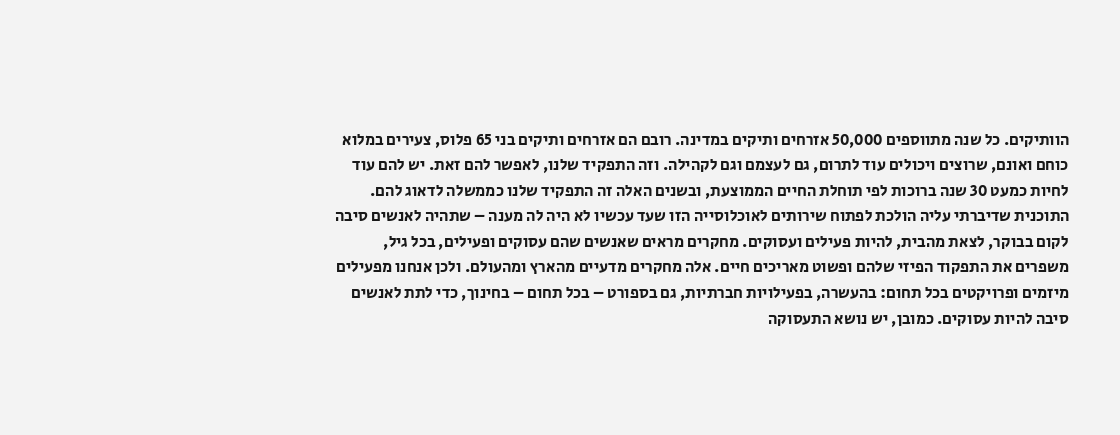הוותיקים. כל שנה מתווספים 50,000 אזרחים ותיקים במדינה. רובם הם אזרחים ותיקים בני 65 פלוס, צעירים במלוא כוחם ואונם, שרוצים ויכולים עוד לתרום, גם לעצמם וגם לקהילה. וזה התפקיד שלנו, לאפשר להם זאת. יש להם עוד לחיות כמעט 30 שנה ברוכות לפי תוחלת החיים הממוצעת, ובשנים האלה זה התפקיד שלנו כממשלה לדאוג להם.
התוכנית שדיברתי עליה הולכת לפתוח שירותים לאוכלוסייה הזו שעד עכשיו לא היה לה מענה – שתהיה לאנשים סיבה לקום בבוקר, לצאת מהבית, להיות פעילים ועסוקים. מחקרים מראים שאנשים שהם עסוקים ופעילים, בכל גיל, משפרים את התפקוד הפיזי שלהם ופשוט מאריכים חיים. אלה מחקרים מדעיים מהארץ ומהעולם. ולכן אנחנו מפעילים מיזמים ופרויקטים בכל תחום: בהעשרה, בפעילויות חברתיות, גם בספורט – בכל תחום – בחינוך, כדי לתת לאנשים סיבה להיות עסוקים. כמובן, יש נושא התעסוקה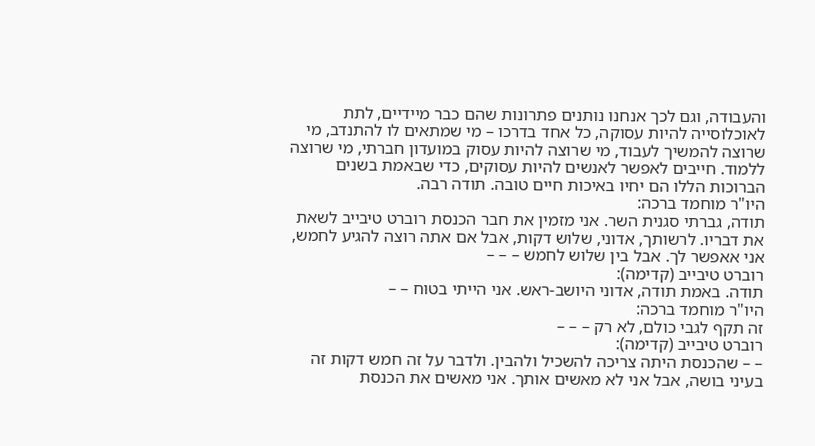והעבודה, וגם לכך אנחנו נותנים פתרונות שהם כבר מיידיים, לתת לאוכלוסייה להיות עסוקה, כל אחד בדרכו – מי שמתאים לו להתנדב, מי שרוצה להמשיך לעבוד, מי שרוצה להיות עסוק במועדון חברתי, מי שרוצה ללמוד. חייבים לאפשר לאנשים להיות עסוקים, כדי שבאמת בשנים הברוכות הללו הם יחיו באיכות חיים טובה. תודה רבה.
היו"ר מוחמד ברכה:
תודה, גברתי סגנית השר. אני מזמין את חבר הכנסת רוברט טיבייב לשאת את דבריו. לרשותך, אדוני, שלוש דקות, אבל אם אתה רוצה להגיע לחמש, אני אאפשר לך. אבל בין שלוש לחמש – – –
רוברט טיבייב (קדימה):
תודה. באמת תודה, אדוני היושב-ראש. אני הייתי בטוח – –
היו"ר מוחמד ברכה:
זה תקף לגבי כולם, לא רק – – –
רוברט טיבייב (קדימה):
– – שהכנסת היתה צריכה להשכיל ולהבין. ולדבר על זה חמש דקות זה בעיני בושה, אבל אני לא מאשים אותך. אני מאשים את הכנסת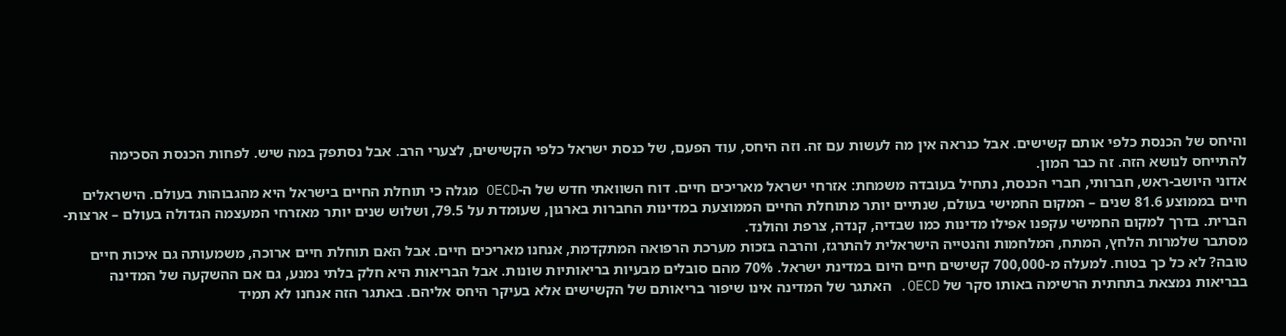והיחס של הכנסת כלפי אותם קשישים. אבל כנראה אין מה לעשות עם זה. וזה היחס, עוד הפעם, של כנסת ישראל כלפי הקשישים, לצערי הרב. אבל נסתפק במה שיש. לפחות הכנסת הסכימה להתייחס לנושא הזה. זה כבר המון.
אדוני היושב-ראש, חברותי, חברי הכנסת, נתחיל בעובדה משמחת: אזרחי ישראל מאריכים חיים. דוח השוואתי חדש של ה-OECD מגלה כי תוחלת החיים בישראל היא מהגבוהות בעולם. הישראלים חיים בממוצע 81.6 שנים – המקום החמישי בעולם, שנתיים יותר מתוחלת החיים הממוצעת במדינות החברות בארגון, שעומדת על 79.5, ושלוש שנים יותר מאזרחי המעצמה הגדולה בעולם – ארצות-הברית. בדרך למקום החמישי עקפנו אפילו מדינות כמו שבדיה, קנדה, צרפת והולנד.
מסתבר שלמרות הלחץ, המתח, המלחמות והנטייה הישראלית להתרגז, והרבה בזכות מערכת הרפואה המתקדמת, אנחנו מאריכים חיים. אבל האם תוחלת חיים ארוכה, משמעותה גם איכות חיים טובה? לא כל כך בטוח. למעלה מ-700,000 קשישים חיים היום במדינת ישראל. 70% מהם סובלים מבעיות בריאותיות שונות. אבל הבריאות היא חלק בלתי נמנע, גם אם ההשקעה של המדינה בבריאות נמצאת בתחתית הרשימה באותו סקר של OECD. האתגר של המדינה אינו שיפור בריאותם של הקשישים אלא בעיקר היחס אליהם. באתגר הזה אנחנו לא תמיד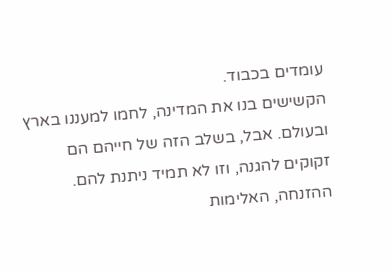עומדים בכבוד.
הקשישים בנו את המדינה, לחמו למעננו בארץ ובעולם. אבל, בשלב הזה של חייהם הם זקוקים להגנה, וזו לא תמיד ניתנת להם. ההזנחה, האלימות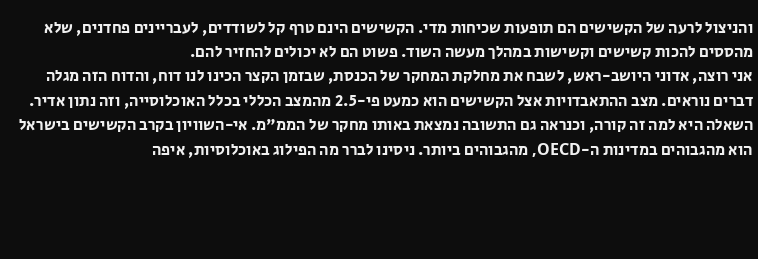והניצול לרעה של הקשישים הם תופעות שכיחות מדי. הקשישים הינם טרף קל לשודדים, לעבריינים פחדנים, שלא מהססים להכות קשישים וקשישות במהלך מעשה השוד. פשוט הם לא יכולים להחזיר להם.
אני רוצה, אדוני היושב-ראש, לשבח את מחלקת המחקר של הכנסת, שבזמן הקצר הכינו לנו דוח, והדוח הזה מגלה דברים נוראים. מצב ההתאבדויות אצל הקשישים הוא כמעט פי-2.5 מהמצב הכללי בכלל האוכלוסייה, וזה נתון אדיר. השאלה היא למה זה קורה, וכנראה גם התשובה נמצאת באותו מחקר של הממ"מ. אי-השוויון בקרב הקשישים בישראל הוא מהגבוהים במדינות ה-OECD, מהגבוהים ביותר. ניסינו לברר מה הפילוג באוכלוסיות, איפה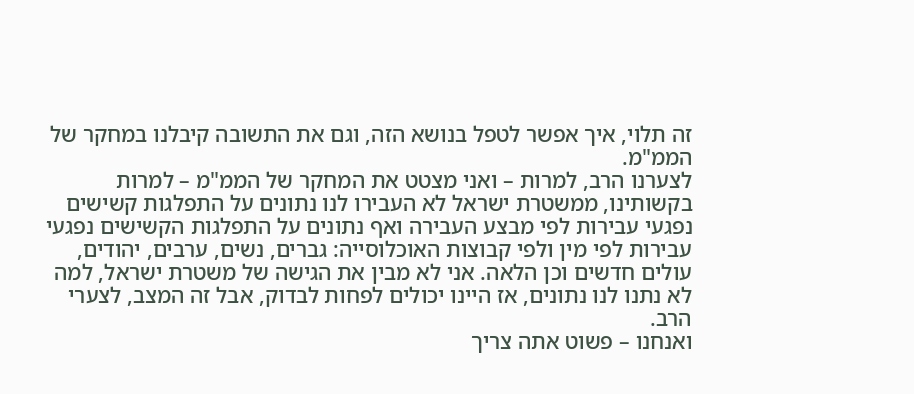זה תלוי, איך אפשר לטפל בנושא הזה, וגם את התשובה קיבלנו במחקר של הממ"מ.
לצערנו הרב, למרות – ואני מצטט את המחקר של הממ"מ – למרות בקשותינו, ממשטרת ישראל לא העבירו לנו נתונים על התפלגות קשישים נפגעי עבירות לפי מבצע העבירה ואף נתונים על התפלגות הקשישים נפגעי עבירות לפי מין ולפי קבוצות האוכלוסייה: גברים, נשים, ערבים, יהודים, עולים חדשים וכן הלאה. אני לא מבין את הגישה של משטרת ישראל, למה לא נתנו לנו נתונים, אז היינו יכולים לפחות לבדוק, אבל זה המצב, לצערי הרב.
ואנחנו – פשוט אתה צריך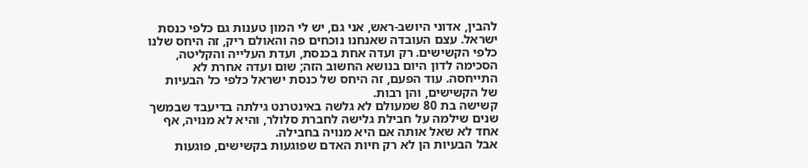להבין, אדוני היושב-ראש, אני גם, יש לי המון טענות גם כלפי כנסת ישראל. עצם העובדה שאנחנו נוכחים פה והאולם ריק, זה היחס שלנו כלפי הקשישים. רק ועדה אחת בכנסת, ועדת העלייה והקליטה, הסכימה לדון היום בנושא החשוב הזה; שום ועדה אחרת לא התייחסה. עוד הפעם, זה היחס של כנסת ישראל כלפי כל הבעיות של הקשישים, והן רבות.
קשישה בת 80 שמעולם לא גלשה באינטרנט גילתה בדיעבד שבמשך שנים שילמה על חבילת גלישה לחברת סלולר, והיא לא מנויה, אף אחד לא שאל אותה אם היא מנויה בחבילה.
אבל הבעיות הן לא רק חיות האדם שפוגעות בקשישים, פוגעות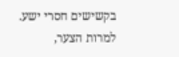בקשישים חסרי ישע. למרות הצער,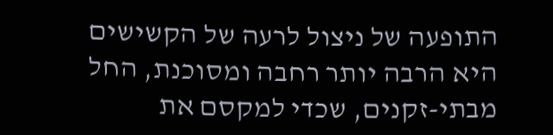התופעה של ניצול לרעה של הקשישים היא הרבה יותר רחבה ומסוכנת, החל מבתי-זקנים, שכדי למקסם את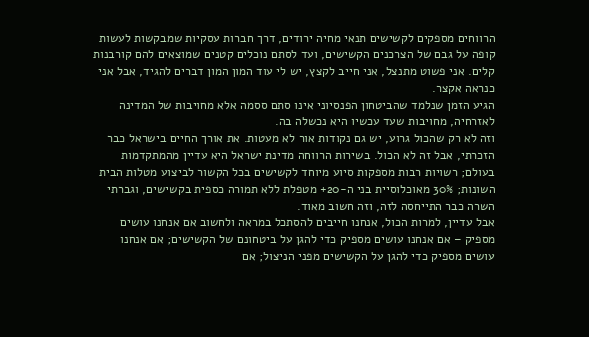הרווחים מספקים לקשישים תנאי מחיה ירודים, דרך חברות עסקיות שמבקשות לעשות קופה על גבם של הצרכנים הקשישים, ועד לסתם נוכלים קטנים שמוצאים להם קורבנות קלים. אני פשוט מתנצל, אני חייב לקצץ, יש לי עוד המון המון דברים להגיד, אבל אני כנראה אקצר.
הגיע הזמן שנלמד שהביטחון הפנסיוני אינו סתם ססמה אלא מחויבות של המדינה לאזרחיה, מחויבות שעד עכשיו היא נכשלה בה.
וזה לא רק שהכול גרוע, יש גם נקודות אור לא מעטות. את אורך החיים בישראל כבר הזכרתי, אבל זה לא הכול. בשירות הרווחה מדינת ישראל היא עדיין מהמתקדמות בעולם; רשויות רבות מספקות סיוע מיוחד לקשישים בכל הקשור לביצוע מטלות הבית השונות; 30% מאוכלוסיית בני ה-20+ מטפלת ללא תמורה כספית בקשישים, וגברתי השרה כבר התייחסה לזה, וזה חשוב מאוד.
אבל עדיין, למרות הכול, אנחנו חייבים להסתכל במראה ולחשוב אם אנחנו עושים מספיק – אם אנחנו עושים מספיק כדי להגן על ביטחונם של הקשישים; אם אנחנו עושים מספיק כדי להגן על הקשישים מפני הניצול; אם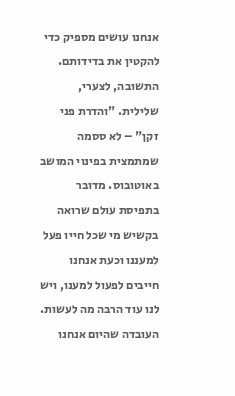אנחנו עושים מספיק כדי להקטין את בדידותם. התשובה, לצערי, שלילית. "והדרת פני זקן" – לא ססמה שמתמצית בפינוי המושב באוטובוס. מדובר בתפיסת עולם שרואה בקשיש מי שכל חייו פעל למעננו וכעת אנחנו חייבים לפעול למענו, ויש לנו עוד הרבה מה לעשות.
העובדה שהיום אנחנו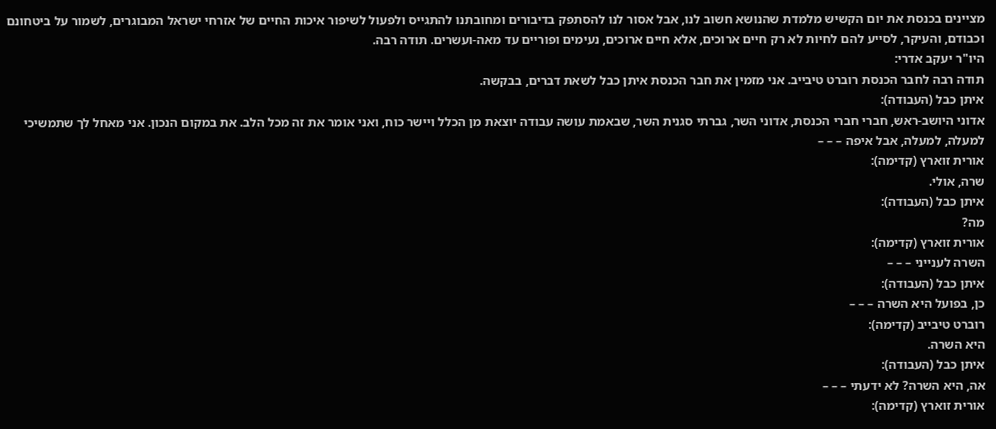מציינים בכנסת את יום הקשיש מלמדת שהנושא חשוב לנו, אבל אסור לנו להסתפק בדיבורים ומחובתנו להתגייס ולפעול לשיפור איכות החיים של אזרחי ישראל המבוגרים, לשמור על ביטחונם וכבודם, והעיקר, לסייע להם לחיות לא רק חיים ארוכים, אלא חיים ארוכים, נעימים ופוריים עד מאה-ועשרים. תודה רבה.
היו"ר יעקב אדרי:
תודה רבה לחבר הכנסת רוברט טיבייב. אני מזמין את חבר הכנסת איתן כבל לשאת דברים, בבקשה.
איתן כבל (העבודה):
אדוני היושב-ראש, חברי חברי הכנסת, אדוני השר, גברתי סגנית השר, שבאמת עושה עבודה יוצאת מן הכלל ויישר כוח, ואני אומר את זה מכל הלב. את במקום הנכון. אני מאחל לך שתמשיכי למעלה, למעלה, אבל איפה – – –
אורית זוארץ (קדימה):
שרה, אולי.
איתן כבל (העבודה):
מה?
אורית זוארץ (קדימה):
השרה לענייני – – –
איתן כבל (העבודה):
כן, בפועל היא השרה – – –
רוברט טיבייב (קדימה):
היא השרה.
איתן כבל (העבודה):
אה, היא השרה? לא ידעתי – – –
אורית זוארץ (קדימה):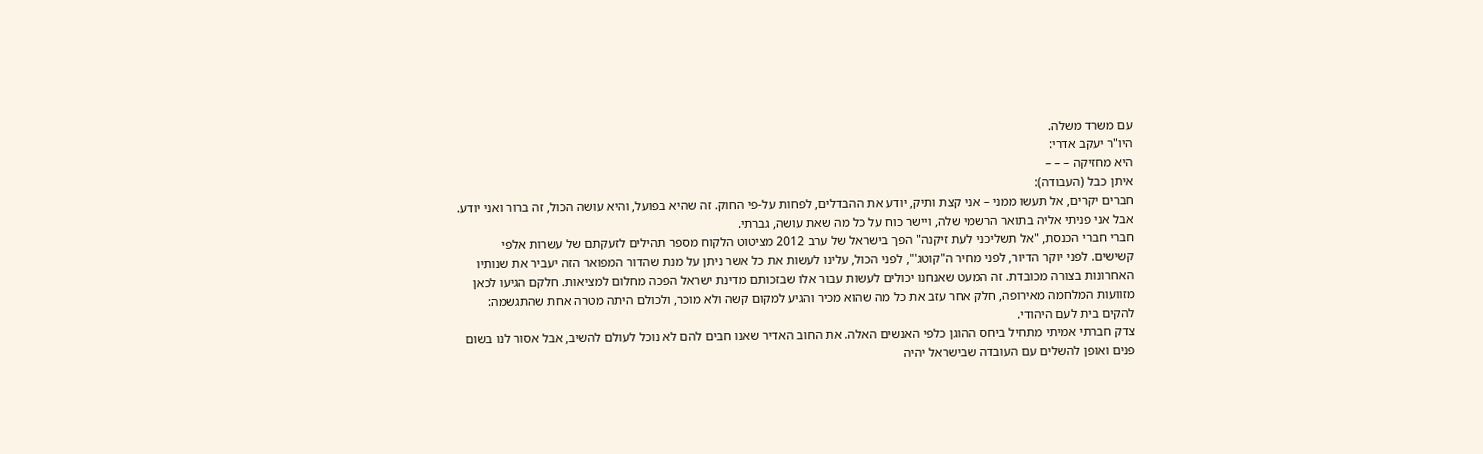עם משרד משלה.
היו"ר יעקב אדרי:
היא מחזיקה – – –
איתן כבל (העבודה):
חברים יקרים, אל תעשו ממני – אני קצת ותיק, יודע את ההבדלים, לפחות על-פי החוק. זה שהיא בפועל, והיא עושה הכול, זה ברור ואני יודע. אבל אני פניתי אליה בתואר הרשמי שלה, ויישר כוח על כל מה שאת עושה, גברתי.
חברי חברי הכנסת, "אל תשליכני לעת זיקנה" הפך בישראל של ערב 2012 מציטוט הלקוח מספר תהילים לזעקתם של עשרות אלפי קשישים. לפני יוקר הדיור, לפני מחיר ה"קוטג'", לפני הכול, עלינו לעשות את כל אשר ניתן על מנת שהדור המפואר הזה יעביר את שנותיו האחרונות בצורה מכובדת. זה המעט שאנחנו יכולים לעשות עבור אלו שבזכותם מדינת ישראל הפכה מחלום למציאות. חלקם הגיעו לכאן מזוועות המלחמה מאירופה, חלק אחר עזב את כל מה שהוא מכיר והגיע למקום קשה ולא מוכר, ולכולם היתה מטרה אחת שהתגשמה: להקים בית לעם היהודי.
צדק חברתי אמיתי מתחיל ביחס ההוגן כלפי האנשים האלה. את החוב האדיר שאנו חבים להם לא נוכל לעולם להשיב, אבל אסור לנו בשום פנים ואופן להשלים עם העובדה שבישראל יהיה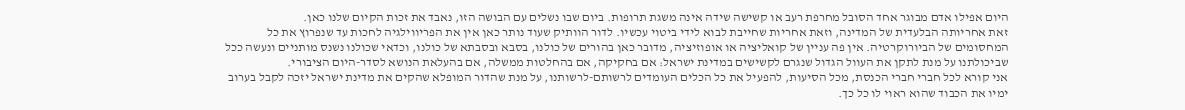היום אפילו אדם מבוגר אחד הסובל מחרפת רעב או קשישה שידה אינה משגת תרופות. ביום שבו נשלים עם הבושה הזו, נאבד את זכות הקיום שלנו כאן.
זאת אחריותה הבלעדית של המדינה, וזאת אחריות שחייבת לבוא לידי ביטוי עכשיו. לדור הוותיק שעוד נותר כאן אין את הפריווילגיה לחכות עד שנפרוץ את כל המחסומים של הביורוקרטיה. אין פה עניין של קואליציה או אופוזיציה, מדובר כאן בהורים של כולנו, בסבא ובסבתא של כולנו, וכדאי שכולנו נשנס מותניים ונעשה ככל שביכולתנו על מנת לתקן את העוול הגדול שנגרם לקשישים במדינת ישראל: אם בחקיקה, אם בהחלטות ממשלה, אם בהעלאת הנושא לסדר-היום הציבורי.
אני קורא לכל חברי חברי הכנסת, מכל הסיעות, להפעיל את כל הכלים העומדים לרשותם-לרשותנו, על מנת שהדור המופלא שהקים את מדינת ישראל יזכה לקבל בערוב ימיו את הכבוד שהוא ראוי לו כל כך.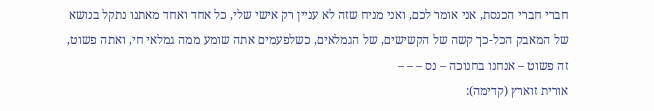חברי חברי הכנסת, אני אומר לכם, ואני מניח שזה לא עניין רק אישי שלי, כל אחד ואחד מאתנו נתקל בנושא של המאבק הכל-כך קשה של הקשישים, של הגמלאים, כשלפעמים אתה שומע ממה גמלאי חי, ואתה פשוט, זה פשוט – אנחנו בחנוכה – נס – – –
אורית זוארץ (קדימה):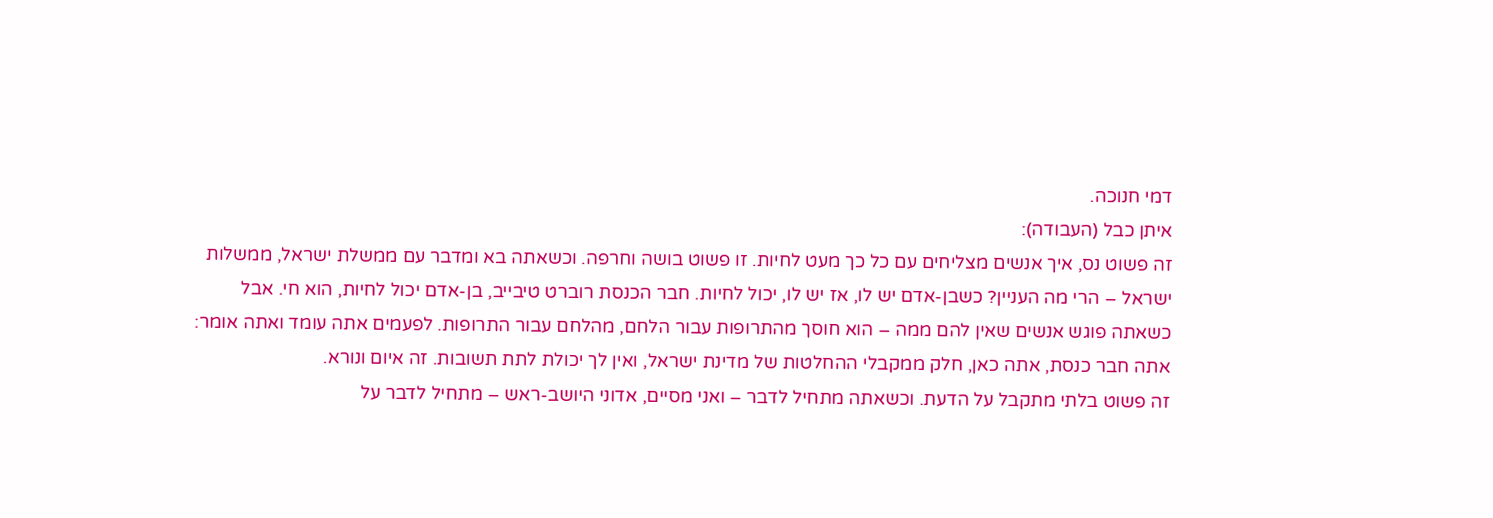דמי חנוכה.
איתן כבל (העבודה):
זה פשוט נס, איך אנשים מצליחים עם כל כך מעט לחיות. זו פשוט בושה וחרפה. וכשאתה בא ומדבר עם ממשלת ישראל, ממשלות ישראל – הרי מה העניין? כשבן-אדם יש לו, אז יש לו, יכול לחיות. חבר הכנסת רוברט טיבייב, בן-אדם יכול לחיות, הוא חי. אבל כשאתה פוגש אנשים שאין להם ממה – הוא חוסך מהתרופות עבור הלחם, מהלחם עבור התרופות. לפעמים אתה עומד ואתה אומר: אתה חבר כנסת, אתה כאן, חלק ממקבלי ההחלטות של מדינת ישראל, ואין לך יכולת לתת תשובות. זה איום ונורא.
זה פשוט בלתי מתקבל על הדעת. וכשאתה מתחיל לדבר – ואני מסיים, אדוני היושב-ראש – מתחיל לדבר על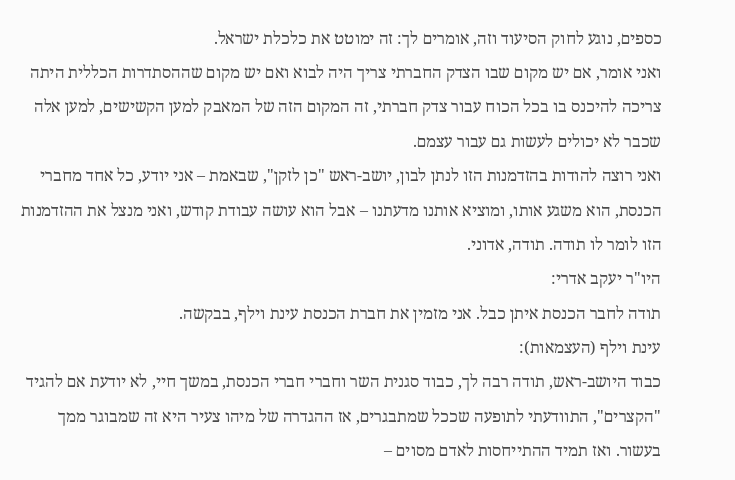כספים, נוגע לחוק הסיעוד וזה, אומרים לך: זה ימוטט את כלכלת ישראל.
ואני אומר, אם יש מקום שבו הצדק החברתי צריך היה לבוא ואם יש מקום שההסתדרות הכללית היתה צריכה להיכנס בו בכל הכוח עבור צדק חברתי, זה המקום הזה של המאבק למען הקשישים, למען אלה שכבר לא יכולים לעשות גם עבור עצמם.
ואני רוצה להודות בהזדמנות הזו לנתן לבון, יושב-ראש "כן לזקן", שבאמת – אני יודע, כל אחד מחברי הכנסת, הוא משגע אותו, ומוציא אותנו מדעתנו – אבל הוא עושה עבודת קודש, ואני מנצל את ההזדמנות הזו לומר לו תודה. תודה, אדוני.
היו"ר יעקב אדרי:
תודה לחבר הכנסת איתן כבל. אני מזמין את חברת הכנסת עינת וילף, בבקשה.
עינת וילף (העצמאות):
כבוד היושב-ראש, תודה רבה לך, כבוד סגנית השר וחברי חברי הכנסת, במשך חיי, לא יודעת אם להגיד "הקצרים", התוודעתי לתופעה שככל שמתבגרים, אז ההגדרה של מיהו צעיר היא זה שמבוגר ממך בעשור. ואז תמיד ההתייחסות לאדם מסוים –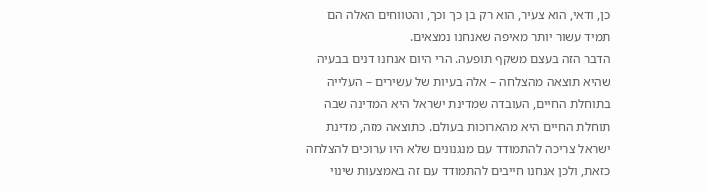כן, ודאי, הוא צעיר, הוא רק בן כך וכך, והטווחים האלה הם תמיד עשור יותר מאיפה שאנחנו נמצאים.
הדבר הזה בעצם משקף תופעה. הרי היום אנחנו דנים בבעיה שהיא תוצאה מהצלחה – אלה בעיות של עשירים – העלייה בתוחלת החיים, העובדה שמדינת ישראל היא המדינה שבה תוחלת החיים היא מהארוכות בעולם. כתוצאה מזה, מדינת ישראל צריכה להתמודד עם מנגנונים שלא היו ערוכים להצלחה כזאת, ולכן אנחנו חייבים להתמודד עם זה באמצעות שינוי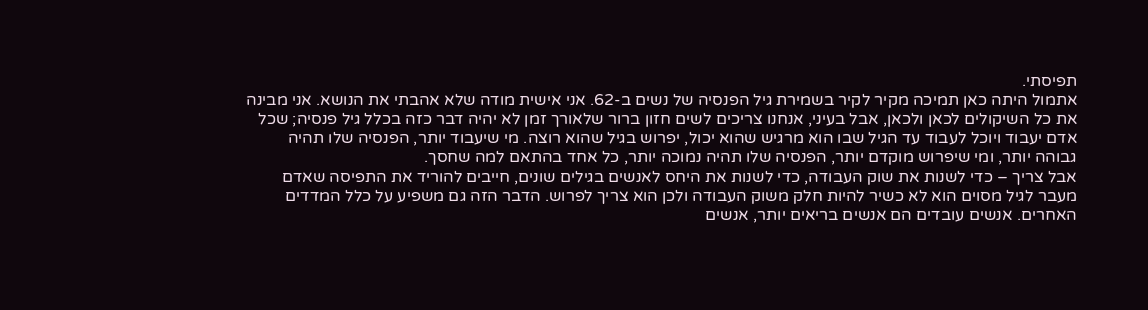תפיסתי.
אתמול היתה כאן תמיכה מקיר לקיר בשמירת גיל הפנסיה של נשים ב-62. אני אישית מודה שלא אהבתי את הנושא. אני מבינה את כל השיקולים לכאן ולכאן, אבל בעיני, אנחנו צריכים לשים חזון ברור שלאורך זמן לא יהיה דבר כזה בכלל גיל פנסיה; שכל אדם יעבוד ויוכל לעבוד עד הגיל שבו הוא מרגיש שהוא יכול, יפרוש בגיל שהוא רוצה. מי שיעבוד יותר, הפנסיה שלו תהיה גבוהה יותר, ומי שיפרוש מוקדם יותר, הפנסיה שלו תהיה נמוכה יותר, כל אחד בהתאם למה שחסך.
אבל צריך – כדי לשנות את שוק העבודה, כדי לשנות את היחס לאנשים בגילים שונים, חייבים להוריד את התפיסה שאדם מעבר לגיל מסוים הוא לא כשיר להיות חלק משוק העבודה ולכן הוא צריך לפרוש. הדבר הזה גם משפיע על כלל המדדים האחרים. אנשים עובדים הם אנשים בריאים יותר, אנשים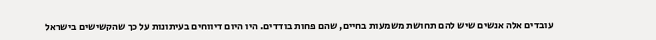עובדים אלה אנשים שיש להם תחושת משמעות בחיים, שהם פחות בודדים. היו היום דיווחים בעיתונות על כך שהקשישים בישראל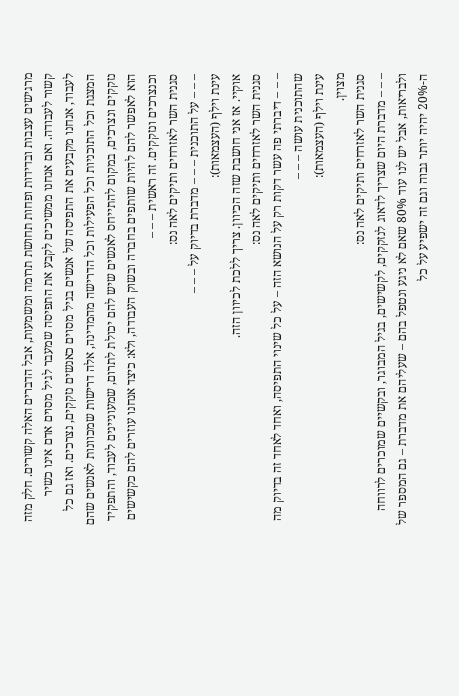מרגישים עצבות ובדידות ופחות תחושת תרומה ומשמעות, אבל הדברים האלה קשורים. חלק מזה קשור לעבודה. ואם אנחנו ממשיכים לקבע את התפיסה שמעבר לגיל מסוים אדם אינו כשיר לעבוד, אנחנו מקבעים את התפיסה של אנשים בגיל מסוים כאנשים נזקקים, נצרכים. ואז גם כל המצגת וכל התוכניות וכל הפעילות וכל הדרישה מהמדינה, אלה דרישות שמכוונות לאנשים שהם נזקקים ונצרכים, במקום להתייחס לאנשים שיש להם יכולת לתרום, שמעוניינים לעבוד, והתפקיד הוא לאפשר להם להיות שותפים בחברה ובשוק העבודה, ולא: כיצד אנחנו עוזרים להם כקשישים וכנצרכים ונזקקים. זה ראשית – – –
סגנית השר לאזרחים ותיקים לאה נס:
– – – על התוכנית – – – מדברת בדיוק על – – –
עינת וילף (העצמאות):
אוקיי. אז אני חושבת שזה הכיוון. צריך ללכת לכיוון הזה.
סגנית השר לאזרחים ותיקים לאה נס:
– – – דיברתי פה עשר דקות רק על הנושא הזה – על כל שינוי התפיסה, ואחד לאחד זה בדיוק מה שהתוכנית עושה – – –
עינת וילף (העצמאות):
מצוין.
סגנית השר לאזרחים ותיקים לאה נס:
– – – מדברת היום שצריך לדאוג לנזקקים, לקשישים, בגיל המבוגר, ובקשיים שמוכרים לרווחה ולבריאות, אבל יש לנו עוד 80% שאם לא ניגע ונטפל בהם – שעליהם את מדברת – גם המספר של ה-20% יהיה יותר גבוה וגם זה ישפיע על כל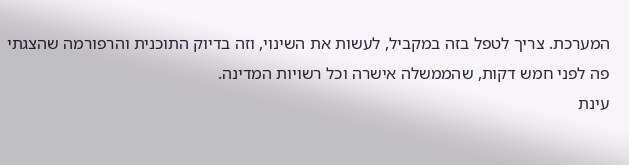המערכת. צריך לטפל בזה במקביל, לעשות את השינוי, וזה בדיוק התוכנית והרפורמה שהצגתי פה לפני חמש דקות, שהממשלה אישרה וכל רשויות המדינה.
עינת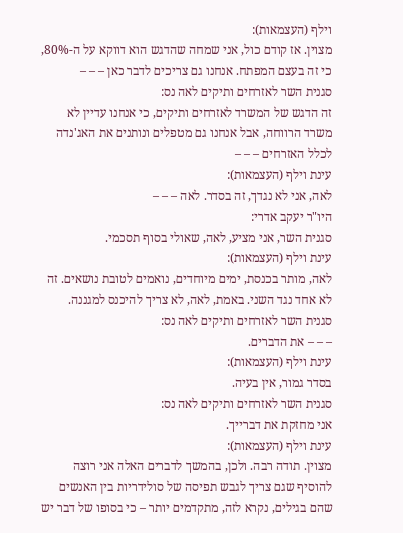וילף (העצמאות):
מצוין. אז קודם כול, אני שמחה שהדגש הוא דווקא על ה-80%, כי זה בעצם המפתח. אנחנו גם צריכים לדבר כאן – – –
סגנית השר לאזרחים ותיקים לאה נס:
זה הדגש של המשרד לאזרחים ותיקים, כי אנחנו עדיין לא משרד הרווחה, אבל אנחנו גם מטפלים ונותנים את האג'נדה לכלל האזרחים – – –
עינת וילף (העצמאות):
לאה, אני לא נגדך, זה בסדר. לאה – – –
היו"ר יעקב אדרי:
סגנית השר, אני מציע, לאה, שאולי בסוף תסכמי.
עינת וילף (העצמאות):
לאה, מותר בכנסת, ימים מיוחדים, נואמים לטובת נושאים. זה לא אחד נגד השני. באמת, לאה, לא צריך להיכנס למגננה.
סגנית השר לאזרחים ותיקים לאה נס:
– – – את הדברים.
עינת וילף (העצמאות):
בסדר גמור, אין בעיה.
סגנית השר לאזרחים ותיקים לאה נס:
אני מחזקת את דברייך.
עינת וילף (העצמאות):
מצוין. תודה רבה. ולכן, בהמשך לדברים האלה אני רוצה להוסיף שגם צריך לגבש תפיסה של סולידריות בין האנשים שהם בגילים, נקרא לזה, מתקדמים יותר – כי בסופו של דבר יש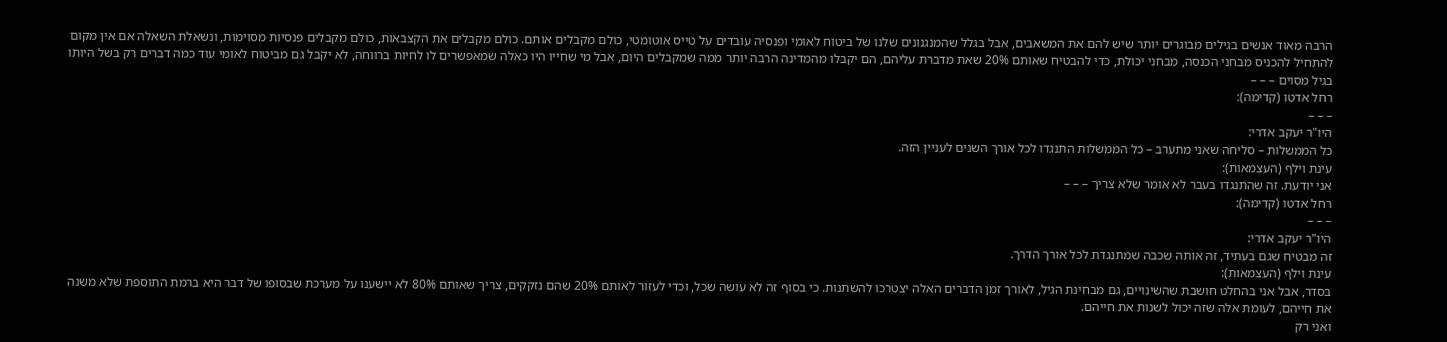הרבה מאוד אנשים בגילים מבוגרים יותר שיש להם את המשאבים, אבל בגלל שהמנגנונים שלנו של ביטוח לאומי ופנסיה עובדים על טייס אוטומטי, כולם מקבלים אותם. כולם מקבלים את הקצבאות, כולם מקבלים פנסיות מסוימות, ונשאלת השאלה אם אין מקום להתחיל להכניס מבחני הכנסה, מבחני יכולת, כדי להבטיח שאותם 20% שאת מדברת עליהם, הם יקבלו מהמדינה הרבה יותר ממה שמקבלים היום, אבל מי שחייו היו כאלה שמאפשרים לו לחיות ברווחה, לא יקבל גם מביטוח לאומי עוד כמה דברים רק בשל היותו בגיל מסוים – – –
רחל אדטו (קדימה):
– – –
היו"ר יעקב אדרי:
כל הממשלות – סליחה שאני מתערב – כל הממשלות התנגדו לכל אורך השנים לעניין הזה.
עינת וילף (העצמאות):
אני יודעת. זה שהתנגדו בעבר לא אומר שלא צריך – – –
רחל אדטו (קדימה):
– – –
היו"ר יעקב אדרי:
זה מבטיח שגם בעתיד, זה אותה שכבה שמתנגדת לכל אורך הדרך.
עינת וילף (העצמאות):
בסדר, אבל אני בהחלט חושבת שהשינויים, גם מבחינת הגיל, לאורך זמן הדברים האלה יצטרכו להשתנות. כי בסוף זה לא עושה שכל, וכדי לעזור לאותם 20% שהם נזקקים, צריך שאותם 80% לא יישענו על מערכת שבסופו של דבר היא ברמת התוספת שלא משנה את חייהם, לעומת אלה שזה יכול לשנות את חייהם.
ואני רק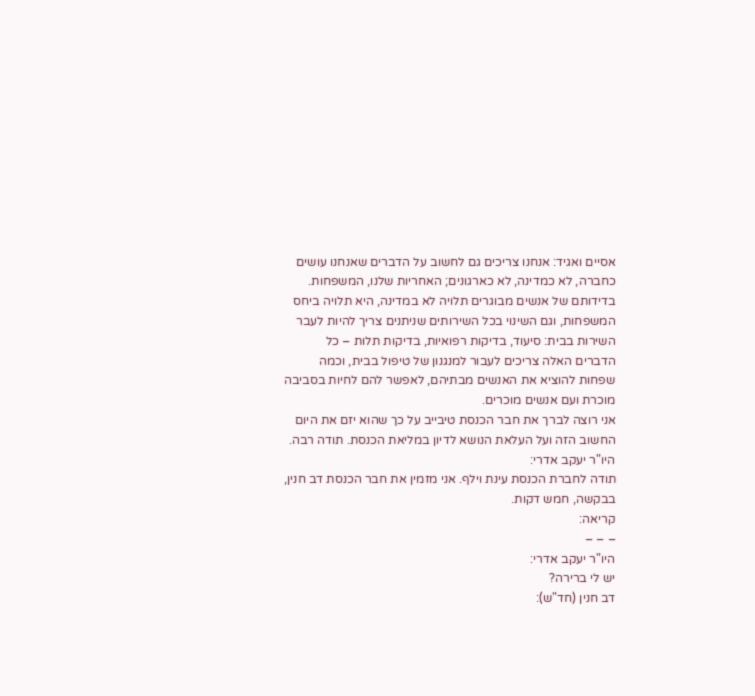אסיים ואגיד: אנחנו צריכים גם לחשוב על הדברים שאנחנו עושים כחברה, לא כמדינה, לא כארגונים; האחריות שלנו, המשפחות. בדידותם של אנשים מבוגרים תלויה לא במדינה, היא תלויה ביחס המשפחות, וגם השינוי בכל השירותים שניתנים צריך להיות לעבר השירות בבית: סיעוד, בדיקות רפואיות, בדיקות תלות – כל הדברים האלה צריכים לעבור למנגנון של טיפול בבית, וכמה שפחות להוציא את האנשים מבתיהם, לאפשר להם לחיות בסביבה מוכרת ועם אנשים מוכרים.
אני רוצה לברך את חבר הכנסת טיבייב על כך שהוא יזם את היום החשוב הזה ועל העלאת הנושא לדיון במליאת הכנסת. תודה רבה.
היו"ר יעקב אדרי:
תודה לחברת הכנסת עינת וילף. אני מזמין את חבר הכנסת דב חנין, בבקשה, חמש דקות.
קריאה:
– – –
היו"ר יעקב אדרי:
יש לי ברירה?
דב חנין (חד"ש):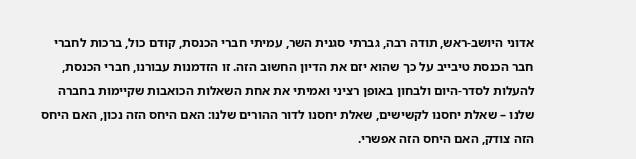אדוני היושב-ראש, תודה רבה, גברתי סגנית השר, עמיתי חברי הכנסת, קודם כול, ברכות לחברי חבר הכנסת טיבייב על כך שהוא יזם את הדיון החשוב הזה. זו הזדמנות עבורנו, חברי הכנסת, להעלות לסדר-היום ולבחון באופן רציני ואמיתי את אחת השאלות הכואבות שקיימות בחברה שלנו – שאלת יחסנו לקשישים, שאלת יחסנו לדור ההורים שלנו: האם היחס הזה נכון, האם היחס הזה צודק, האם היחס הזה אפשרי.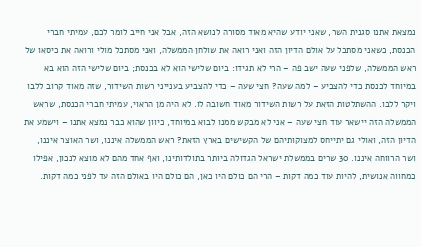נמצאת אתנו סגנית השר, שאני יודע שהיא מאוד מסורה לנושא הזה, אבל אני חייב לומר לכם, עמיתי חברי הכנסת, כשאני מסתכל על אולם הדיון הזה ואני רואה את שולחן הממשלה, ואני מסתכל מולי ורואה את כיסאו של ראש הממשלה, שלפני שעה ישב פה – הרי לא תגידו: ביום שלישי הוא לא בכנסת; ביום שלישי הזה הוא בא במיוחד לכנסת כדי להצביע – למה שעה? חצי שעה – כדי להצביע בענייני רשות השידור, שזה מאוד קרוב ללבו ויקר ללבו. ההשתלטות הזאת על רשות השידור מאוד חשובה לו. לא היה מן הראוי, עמיתי חברי הכנסת, שראש הממשלה הזה יישאר עוד חצי שעה – אני לא מבקש ממנו לבוא במיוחד, כיוון שהוא כבר נמצא אתנו – וישמע את הדיון הזה, ואולי גם יתייחס למצוקותיהם של הקשישים בארץ הזאת? ראש הממשלה איננו, ושר האוצר איננו, ושר הרווחה איננו. 30 שרים בממשלת ישראל הגדולה ביותר בתולדותינו, ואף אחד מהם לא מוצא לנכון, אפילו כמחווה אנושית, להיות עוד כמה דקות – הרי הם כולם היו כאן, הם כולם היו באולם הזה עד לפני כמה דקות.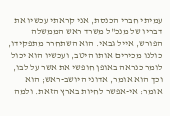עמיתי חברי הכנסת, אני קראתי עכשיו את דבריו של מנכ"ל משרד ראש הממשלה הפורש, אייל גבאי. הוא השתחרר מתפקידו, כולנו מכירים אותו היטב, ועכשיו הוא יכול לומר כנראה באופן חופשי את אשר על לבו, וכך הוא אומר, אדוני היושב-ראש; הוא אומר: אי-אפשר לחיות בארץ הזאת. ולמה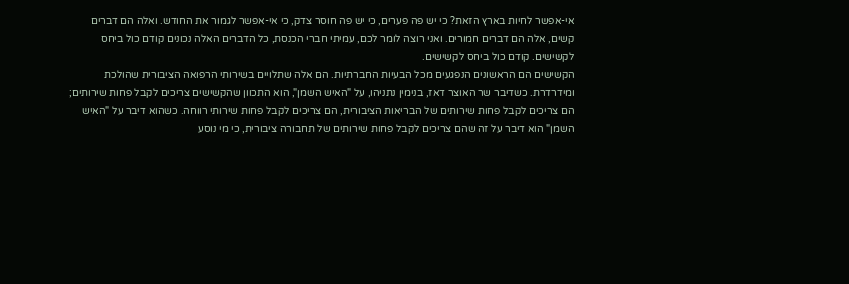אי-אפשר לחיות בארץ הזאת? כי יש פה פערים, כי יש פה חוסר צדק, כי אי-אפשר לגמור את החודש. ואלה הם דברים קשים, אלה הם דברים חמורים. ואני רוצה לומר לכם, עמיתי חברי הכנסת, כל הדברים האלה נכונים קודם כול ביחס לקשישים. קודם כול ביחס לקשישים.
הקשישים הם הראשונים הנפגעים מכל הבעיות החברתיות. הם אלה שתלויים בשירותי הרפואה הציבורית שהולכת ומידרדרת. כשדיבר שר האוצר דאז, בנימין נתניהו, על "האיש השמן", הוא התכוון שהקשישים צריכים לקבל פחות שירותים; הם צריכים לקבל פחות שירותים של הבריאות הציבורית, הם צריכים לקבל פחות שירותי רווחה. כשהוא דיבר על "האיש השמן" הוא דיבר על זה שהם צריכים לקבל פחות שירותים של תחבורה ציבורית, כי מי נוסע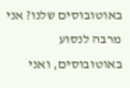באוטובוסים שלנו? אני מרבה לנסוע באוטובוסים, ואני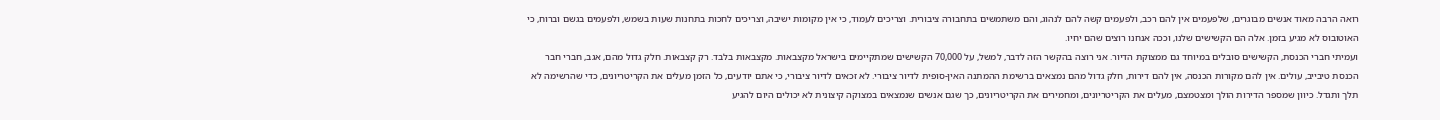רואה הרבה מאוד אנשים מבוגרים, שלפעמים אין להם רכב, ולפעמים קשה להם לנהוג, והם משתמשים בתחבורה ציבורית. וצריכים לעמוד, כי אין מקומות ישיבה, וצריכים לחכות בתחנות שעות בשמש, ולפעמים בגשם וברוח, כי האוטובוס לא מגיע בזמן. אלה הם הקשישים שלנו, וככה אנחנו רוצים שהם יחיו.
ועמיתי חברי הכנסת, הקשישים סובלים במיוחד גם ממצוקת הדיור. אני רוצה בהקשר הזה לדבר, למשל, על 70,000 הקשישים שמתקיימים בישראל מקצבאות. מקצבאות בלבד. רק קצבאות. חלק גדול מהם, אגב, חברי חבר הכנסת טיבייב, עולים. אין להם מקורות הכנסה, אין להם דירות, חלק גדול מהם נמצאים ברשימת ההמתנה האין-סופית לדיור ציבורי. לא זכאים לדיור ציבורי, כי אתם יודעים, כל הזמן מעלים את הקריטריונים, כדי שהרשימה לא תלך ותגדל. כיוון שמספר הדירות הולך ומצטמצם, מעלים את הקריטריונים, ומחמירים את הקריטריונים, כך שגם אנשים שנמצאים במצוקה קיצונית לא יכולים היום להגיע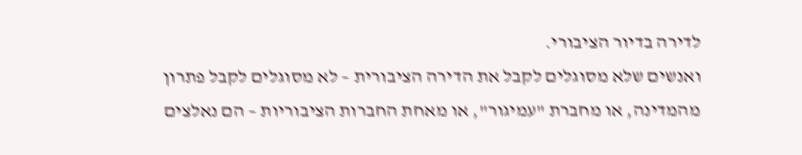לדירה בדיור הציבורי.
ואנשים שלא מסוגלים לקבל את הדירה הציבורית – לא מסוגלים לקבל פתרון מהמדינה, או מחברת "עמיגור", או מאחת החברות הציבוריות – הם נאלצים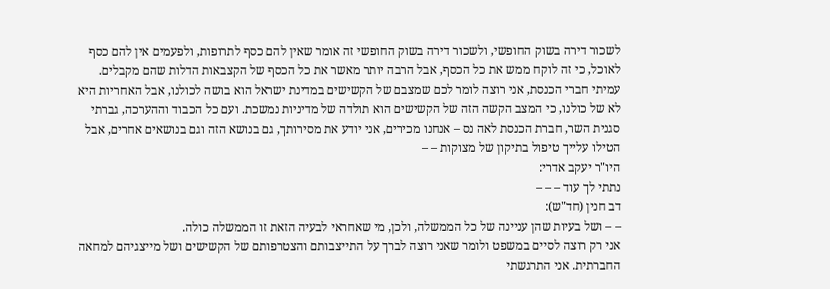לשכור דירה בשוק החופשי, ולשכור דירה בשוק החופשי זה אומר שאין להם כסף לתרופות, ולפעמים אין להם כסף לאוכל, כי זה לוקח ממש את כל הכסף, אבל הרבה יותר מאשר את כל הכסף של הקצבאות הדלות שהם מקבלים.
עמיתי חברי הכנסת, אני רוצה לומר לכם שמצבם של הקשישים במדינת ישראל הוא בושה לכולנו, אבל האחריות היא לא של כולנו, כי המצב הקשה הזה של הקשישים הוא תולדה של מדיניות נמשכת. ועם כל הכבוד וההערכה, גברתי סגנית השר, חברת הכנסת לאה נס – אנחנו מכירים, אני יודע את מסירותך, גם בנושא הזה וגם בנושאים אחרים, אבל הטילו עלייך טיפול בתיקון של מצוקות – –
היו"ר יעקב אדרי:
נתתי לך עוד – – –
דב חנין (חד"ש):
– – ושל בעיות שהן עניינה של כל הממשלה, ולכן, מי שאחראי לבעיה הזאת זו הממשלה כולה.
אני רק רוצה לסיים במשפט ולומר שאני רוצה לברך על התייצבותם והצטרפותם של הקשישים ושל מייצגיהם למחאה החברתית. אני התרגשתי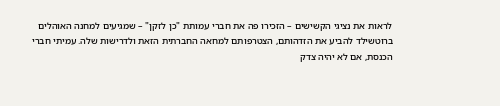לראות את נציגי הקשישים – הזכירו פה את חברי עמותת "כן לזקן" – שמגיעים למחנה האוהלים ברוטשילד להביע את הזדהותם, הצטרפותם למחאה החברתית הזאת ולדרישות שלה. עמיתי חברי הכנסת, אם לא יהיה צדק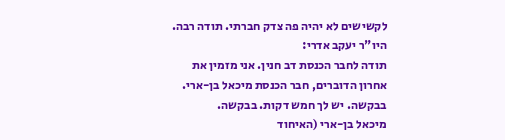לקשישים לא יהיה פה צדק חברתי. תודה רבה.
היו"ר יעקב אדרי:
תודה לחבר הכנסת דב חנין. אני מזמין את אחרון הדוברים, חבר הכנסת מיכאל בן-ארי. בבקשה. יש לך חמש דקות. בבקשה.
מיכאל בן-ארי (האיחוד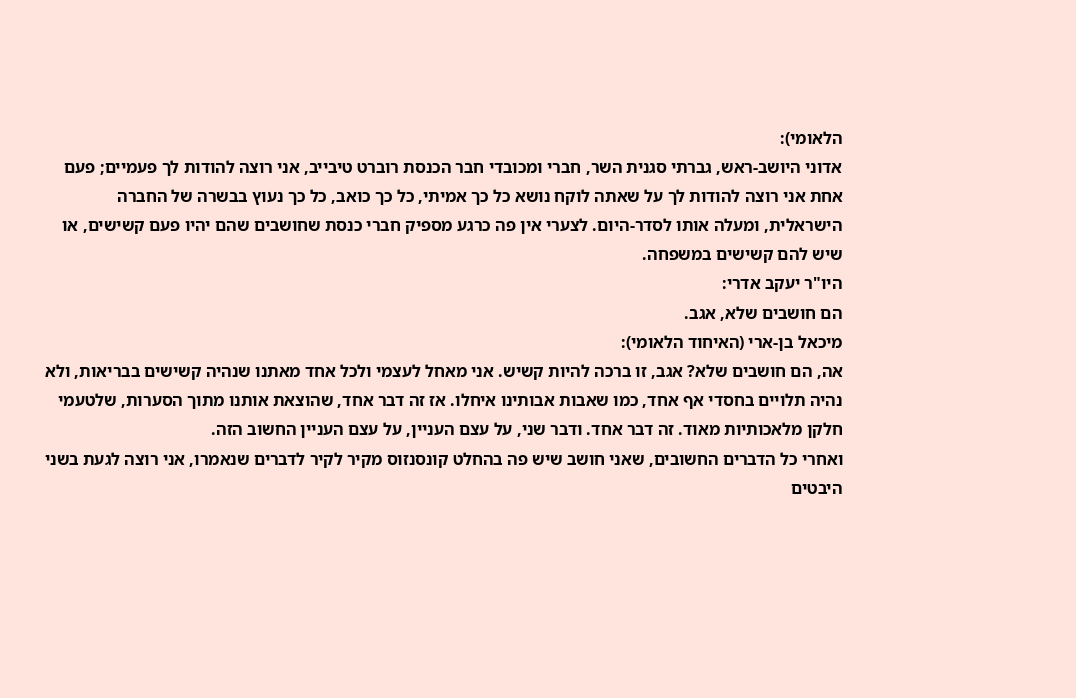הלאומי):
אדוני היושב-ראש, גברתי סגנית השר, חברי ומכובדי חבר הכנסת רוברט טיבייב, אני רוצה להודות לך פעמיים; פעם אחת אני רוצה להודות לך על שאתה לוקח נושא כל כך אמיתי, כל כך כואב, כל כך נעוץ בבשרה של החברה הישראלית, ומעלה אותו לסדר-היום. לצערי אין פה כרגע מספיק חברי כנסת שחושבים שהם יהיו פעם קשישים, או שיש להם קשישים במשפחה.
היו"ר יעקב אדרי:
הם חושבים שלא, אגב.
מיכאל בן-ארי (האיחוד הלאומי):
אה, הם חושבים שלא? אגב, זו ברכה להיות קשיש. אני מאחל לעצמי ולכל אחד מאתנו שנהיה קשישים בבריאות, ולא נהיה תלויים בחסדי אף אחד, כמו שאבות אבותינו איחלו. אז זה דבר אחד, שהוצאת אותנו מתוך הסערות, שלטעמי חלקן מלאכותיות מאוד. זה דבר אחד. ודבר שני, על עצם העניין, על עצם העניין החשוב הזה.
ואחרי כל הדברים החשובים, שאני חושב שיש פה בהחלט קונסנזוס מקיר לקיר לדברים שנאמרו, אני רוצה לגעת בשני היבטים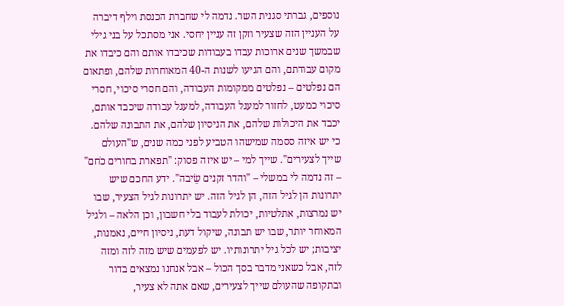נוספים, גברתי סגנית השר. נדמה לי שחברת הכנסת וילף דיברה על העניין הזה שצעיר וזקן זה עניין יחסי. אני מסתכל על בני גילי שבמשך שנים ארוכות עבדו בעבודות שכיבדו אותם והם כיבדו את מקום עבודתם, והם הגיעו לשנות ה-40 המאוחרות שלהם, ופתאום הם נפלטים – נפלטים ממקומות העבודה, והם חסרי סיכוי, חסרי סיכוי כמעט, לחזור למעגל העבודה, למעגל עבודה שיכבד אותם, יכבד את היכולות שלהם, את הניסיון שלהם, את התבונה שלהם.
כי יש איזה ססמה שמישהו הטביע לפני כמה שנים, ש"העולם שייך לצעירים". שייך למי – יש איזה פסוק: "תפארת בחורים כֹחם" – זה נדמה לי במשלי – "והדר זקנים שֵׂיבה". ידע החכם שיש יתרונות הן לגיל הזה, הן לגיל הזה. יש יתרונות לגיל הצעיר, שבו יש נמרצות, אתלטיות, יכולת לעבוד בלי חשבון, וכן הלאה – ולגיל המאוחר יותר, שבו יש תבונה, שיקול דעת, ניסיון חיים, נאמנות, יציבות; יש לכל גיל יתרונותיו. יש לפעמים שיש מזה לזה ומזה לזה, אבל כשאני מדבר בסך הכול – אבל אנחנו נמצאים בדור ובתקופה שהעולם שייך לצעירים, שאם אתה לא צעיר,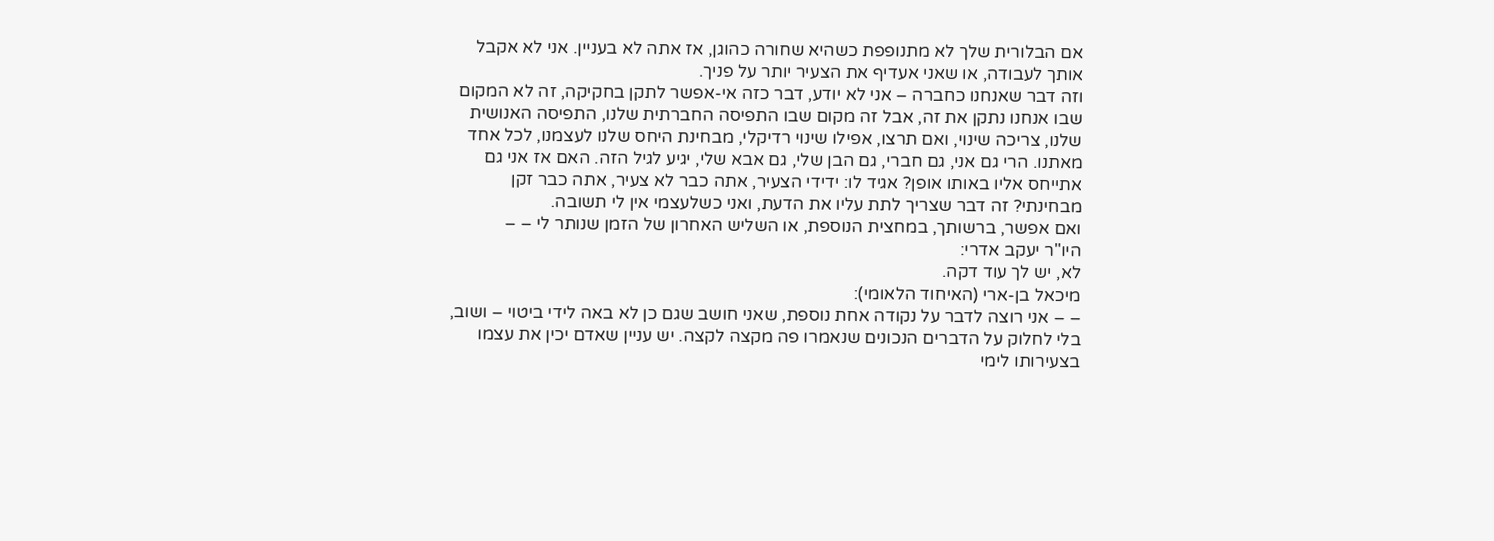אם הבלורית שלך לא מתנופפת כשהיא שחורה כהוגן, אז אתה לא בעניין. אני לא אקבל אותך לעבודה, או שאני אעדיף את הצעיר יותר על פניך.
וזה דבר שאנחנו כחברה – אני לא יודע, דבר כזה אי-אפשר לתקן בחקיקה, זה לא המקום שבו אנחנו נתקן את זה, אבל זה מקום שבו התפיסה החברתית שלנו, התפיסה האנושית שלנו, צריכה שינוי, ואם תרצו, אפילו שינוי רדיקלי, מבחינת היחס שלנו לעצמנו, לכל אחד מאתנו. הרי גם אני, גם חברי, גם הבן שלי, גם אבא שלי, יגיע לגיל הזה. האם אז אני גם אתייחס אליו באותו אופן? אגיד לו: ידידי הצעיר, אתה כבר לא צעיר, אתה כבר זקן מבחינתי? זה דבר שצריך לתת עליו את הדעת, ואני כשלעצמי אין לי תשובה.
ואם אפשר, ברשותך, במחצית הנוספת, או השליש האחרון של הזמן שנותר לי – –
היו"ר יעקב אדרי:
לא, יש לך עוד דקה.
מיכאל בן-ארי (האיחוד הלאומי):
– – אני רוצה לדבר על נקודה אחת נוספת, שאני חושב שגם כן לא באה לידי ביטוי – ושוב, בלי לחלוק על הדברים הנכונים שנאמרו פה מקצה לקצה. יש עניין שאדם יכין את עצמו בצעירותו לימי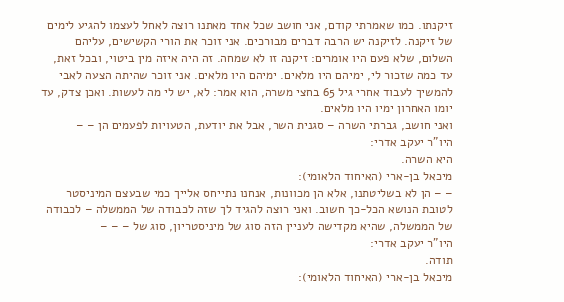זיקנתו. כמו שאמרתי קודם, אני חושב שכל אחד מאתנו רוצה לאחל לעצמו להגיע לימים של זיקנה. לזיקנה יש הרבה דברים מבורכים. אני זוכר את הורי הקשישים, עליהם השלום, שלא פעם היו אומרים: זיקנה זו לא שמחה. זה היה איזה מין ביטוי, ובכל זאת, עד כמה שזכור לי, ימיהם היו מלאים. ימיהם היו מלאים. אני זוכר שהיתה הצעה לאבי להמשיך לעבוד אחרי גיל 65 בחצי משרה, הוא אמר: לא, יש לי מה לעשות. ואכן צדק, עד יומו האחרון ימיו היו מלאים.
ואני חושב, גברתי השרה – סגנית השר, אבל את יודעת, הטעויות לפעמים הן – –
היו"ר יעקב אדרי:
היא השרה.
מיכאל בן-ארי (האיחוד הלאומי):
– – הן לא בשליטתנו, אלא הן מכוונות, אנחנו נתייחס אלייך כמי שבעצם המיניסטר לטובת הנושא הכל-כך חשוב. ואני רוצה להגיד לך שזה לכבודה של הממשלה – לכבודה של הממשלה, שהיא מקדישה לעניין הזה סוג של מיניסטריון, סוג של – – –
היו"ר יעקב אדרי:
תודה.
מיכאל בן-ארי (האיחוד הלאומי):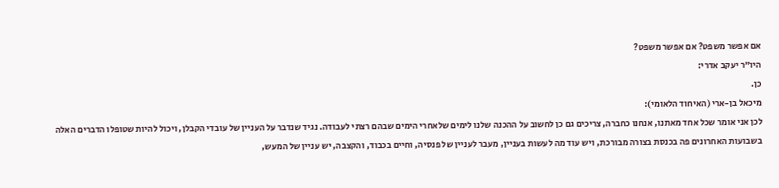אם אפשר משפט? אם אפשר משפט?
היו"ר יעקב אדרי:
כן.
מיכאל בן-ארי (האיחוד הלאומי):
לכן אני אומר שכל אחד מאתנו, אנחנו כחברה, צריכים גם כן לחשוב על ההכנה שלנו לימים שלאחרי הימים שבהם רצתי לעבודה. נגיד שנדבר על העניין של עובדי הקבלן, ויכול להיות שטופלו הדברים האלה בשבועות האחרונים פה בכנסת בצורה מבורכת, ויש עוד מה לעשות בעניין, מעבר לעניין של פנסיה, וחיים בכבוד, והקצבה, יש עניין של המעש,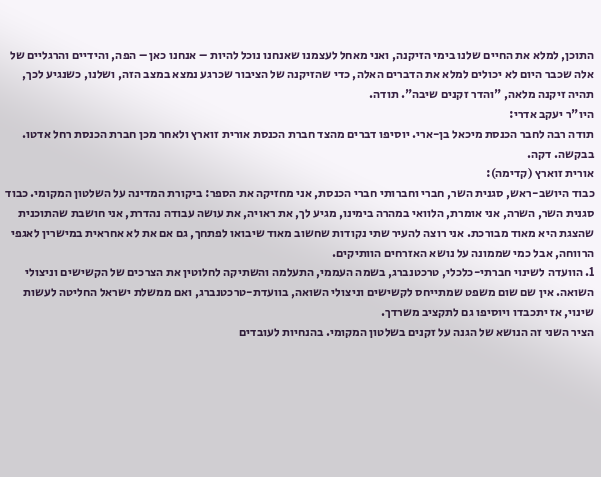התוכן, למלא את החיים שלנו בימי הזיקנה, ואני מאחל לעצמנו שאנחנו נוכל להיות – אנחנו כאן – הפה, והידיים והרגליים של אלה שכבר היום לא יכולים למלא את הדברים האלה, כדי שהזיקנה של הציבור שכרגע נמצא במצב הזה, ושלנו, כשנגיע לכך, תהיה זיקנה מלאה, "והדר זקנים שיבה". תודה.
היו"ר יעקב אדרי:
תודה רבה לחבר הכנסת מיכאל בן-ארי. יוסיפו דברים מהצד חברת הכנסת אורית זוארץ ולאחר מכן חברת הכנסת רחל אדטו. בבקשה. דקה.
אורית זוארץ (קדימה):
כבוד היושב-ראש, סגנית השר, חברי וחברותי חברי הכנסת, אני מחזיקה את הספר: ביקורת המדינה על השלטון המקומי. כבוד סגנית השר, השרה, אני אומרת, הלוואי במהרה בימינו, מגיע לך, את ראויה, את עושה עבודה נהדרת, אני חושבת שהתוכנית שהצגת היא מאוד מבורכת. אני רוצה להעיר שתי נקודות שחשוב מאוד שיבואו לפתחך, גם אם את לא אחראית במישרין לאגפי הרווחה, אבל כמי שממונה על נושא האזרחים הוותיקים.
1. הוועדה לשינוי חברתי-כלכלי, טרכטנברג, בשמה העממי, התעלמה והשתיקה לחלוטין את הצרכים של הקשישים וניצולי השואה. אין שם שום משפט שמתייחס לקשישים וניצולי השואה, בוועדת-טרכטנברג, ואם ממשלת ישראל החליטה לעשות שינוי, אז יתכבדו ויוסיפו גם לתקציב משרדך.
הציר השני זה הנושא של הגנה על זקנים בשלטון המקומי. בהנחיות לעובדים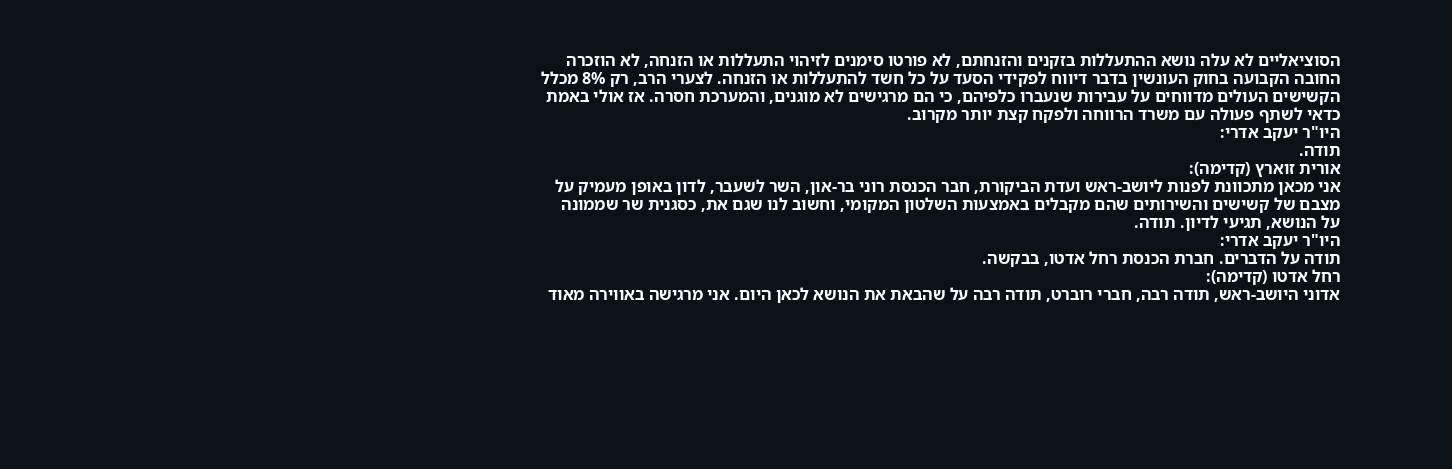הסוציאליים לא עלה נושא ההתעללות בזקנים והזנחתם, לא פורטו סימנים לזיהוי התעללות או הזנחה, לא הוזכרה החובה הקבועה בחוק העונשין בדבר דיווח לפקידי הסעד על כל חשד להתעללות או הזנחה. לצערי הרב, רק 8% מכלל הקשישים העולים מדווחים על עבירות שנעברו כלפיהם, כי הם מרגישים לא מוגנים, והמערכת חסרה. אז אולי באמת כדאי לשתף פעולה עם משרד הרווחה ולפקח קצת יותר מקרוב.
היו"ר יעקב אדרי:
תודה.
אורית זוארץ (קדימה):
אני מכאן מתכוונת לפנות ליושב-ראש ועדת הביקורת, חבר הכנסת רוני בר-און, השר לשעבר, לדון באופן מעמיק על מצבם של קשישים והשירותים שהם מקבלים באמצעות השלטון המקומי, וחשוב לנו שגם את, כסגנית שר שממונה על הנושא, תגיעי לדיון. תודה.
היו"ר יעקב אדרי:
תודה על הדברים. חברת הכנסת רחל אדטו, בבקשה.
רחל אדטו (קדימה):
אדוני היושב-ראש, תודה רבה, חברי רוברט, תודה רבה על שהבאת את הנושא לכאן היום. אני מרגישה באווירה מאוד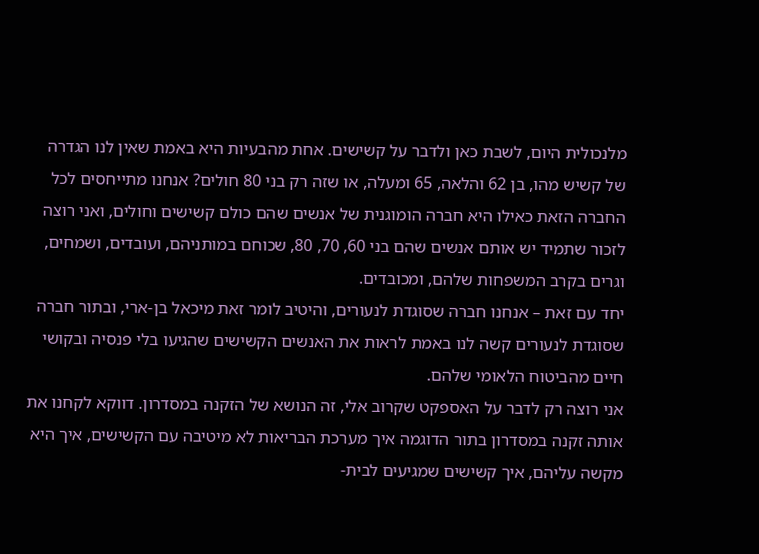מלנכולית היום, לשבת כאן ולדבר על קשישים. אחת מהבעיות היא באמת שאין לנו הגדרה של קשיש מהו, בן 62 והלאה, 65 ומעלה, או שזה רק בני 80 חולים? אנחנו מתייחסים לכל החברה הזאת כאילו היא חברה הומוגנית של אנשים שהם כולם קשישים וחולים, ואני רוצה לזכור שתמיד יש אותם אנשים שהם בני 60, 70, 80, שכוחם במותניהם, ועובדים, ושמחים, וגרים בקרב המשפחות שלהם, ומכובדים.
יחד עם זאת – אנחנו חברה שסוגדת לנעורים, והיטיב לומר זאת מיכאל בן-ארי, ובתור חברה שסוגדת לנעורים קשה לנו באמת לראות את האנשים הקשישים שהגיעו בלי פנסיה ובקושי חיים מהביטוח הלאומי שלהם.
אני רוצה רק לדבר על האספקט שקרוב אלי, זה הנושא של הזקנה במסדרון. דווקא לקחנו את אותה זקנה במסדרון בתור הדוגמה איך מערכת הבריאות לא מיטיבה עם הקשישים, איך היא מקשה עליהם, איך קשישים שמגיעים לבית-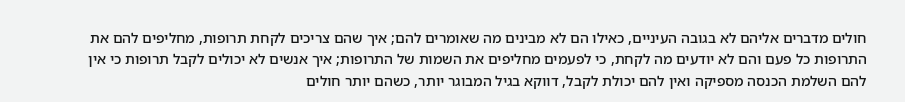חולים מדברים אליהם לא בגובה העיניים, כאילו הם לא מבינים מה שאומרים להם; איך שהם צריכים לקחת תרופות, מחליפים להם את התרופות כל פעם והם לא יודעים מה לקחת, כי לפעמים מחליפים את השמות של התרופות; איך אנשים לא יכולים לקבל תרופות כי אין להם השלמת הכנסה מספיקה ואין להם יכולת לקבל, דווקא בגיל המבוגר יותר, כשהם יותר חולים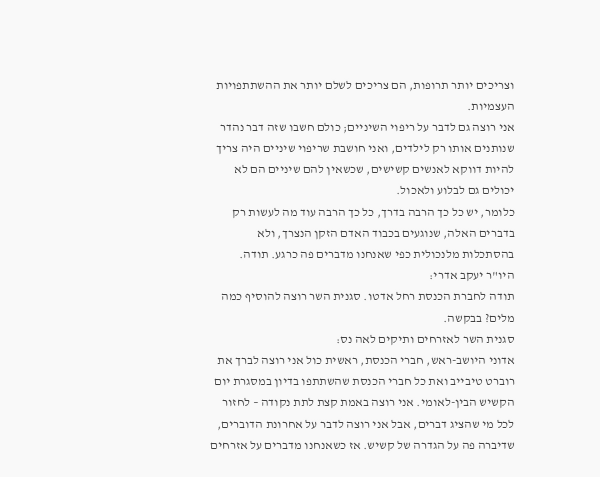וצריכים יותר תרופות, הם צריכים לשלם יותר את ההשתתפויות העצמיות.
אני רוצה גם לדבר על ריפוי השיניים; כולם חשבו שזה דבר נהדר שנותנים אותו רק לילדים, ואני חושבת שריפוי שיניים היה צריך להיות דווקא לאנשים קשישים, שכשאין להם שיניים הם לא יכולים גם לבלוע ולאכול.
כלומר, יש כל כך הרבה בדרך, כל כך הרבה עוד מה לעשות רק בדברים האלה, שנוגעים בכבוד האדם הזקן הנצרך, ולא בהסתכלות מלנכולית כפי שאנחנו מדברים פה כרגע. תודה.
היו"ר יעקב אדרי:
תודה לחברת הכנסת רחל אדטו. סגנית השר רוצה להוסיף כמה מלים? בבקשה.
סגנית השר לאזרחים ותיקים לאה נס:
אדוני היושב-ראש, חברי הכנסת, ראשית כול אני רוצה לברך את רוברט טיבייב ואת כל חברי הכנסת שהשתתפו בדיון במסגרת יום הקשיש הבין-לאומי. אני רוצה באמת קצת לתת נקודה – לחזור לכל מי שהציג דברים, אבל אני רוצה לדבר על אחרונת הדוברים, שדיברה פה על הגדרה של קשיש. אז כשאנחנו מדברים על אזרחים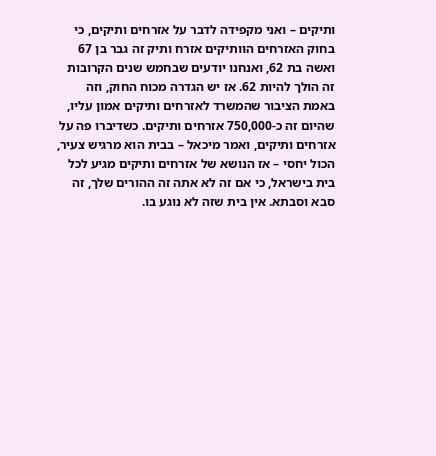ותיקים – ואני מקפידה לדבר על אזרחים ותיקים, כי בחוק האזרחים הוותיקים אזרח ותיק זה גבר בן 67 ואשה בת 62, ואנחנו יודעים שבחמש שנים הקרובות זה הולך להיות 62. אז יש הגדרה מכוח החוק, וזה באמת הציבור שהמשרד לאזרחים ותיקים אמון עליו, שהיום זה כ-750,000 אזרחים ותיקים. כשדיברו פה על אזרחים ותיקים, ואמר מיכאל – בבית הוא מרגיש צעיר, הכול יחסי – אז הנושא של אזרחים ותיקים מגיע לכל בית בישראל, כי אם זה לא אתה זה ההורים שלך, זה סבא וסבתא. אין בית שזה לא נוגע בו.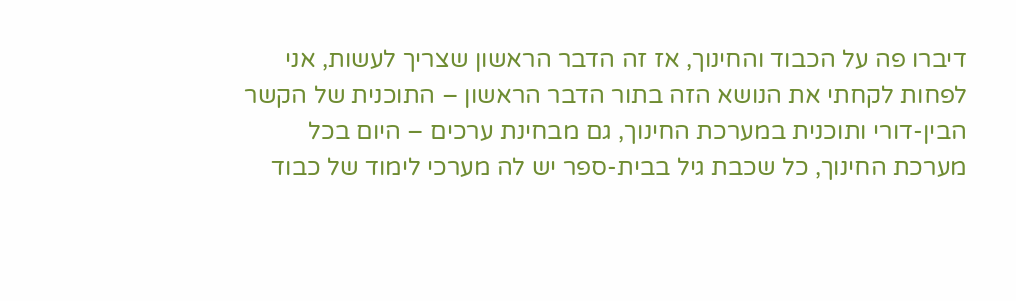דיברו פה על הכבוד והחינוך, אז זה הדבר הראשון שצריך לעשות, אני לפחות לקחתי את הנושא הזה בתור הדבר הראשון – התוכנית של הקשר הבין-דורי ותוכנית במערכת החינוך, גם מבחינת ערכים – היום בכל מערכת החינוך, כל שכבת גיל בבית-ספר יש לה מערכי לימוד של כבוד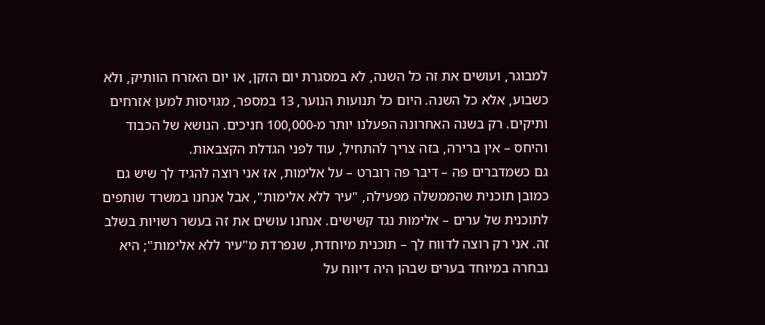למבוגר, ועושים את זה כל השנה, לא במסגרת יום הזקן, או יום האזרח הוותיק, ולא כשבוע, אלא כל השנה. היום כל תנועות הנוער, 13 במספר, מגויסות למען אזרחים ותיקים. רק בשנה האחרונה הפעלנו יותר מ-100,000 חניכים. הנושא של הכבוד והיחס – אין ברירה, בזה צריך להתחיל, עוד לפני הגדלת הקצבאות.
גם כשמדברים פה – דיבר פה רוברט – על אלימות, אז אני רוצה להגיד לך שיש גם כמובן תוכנית שהממשלה מפעילה, "עיר ללא אלימות", אבל אנחנו במשרד שותפים לתוכנית של ערים – אלימות נגד קשישים. אנחנו עושים את זה בעשר רשויות בשלב זה. אני רק רוצה לדווח לך – תוכנית מיוחדת, שנפרדת מ"עיר ללא אלימות"; היא נבחרה במיוחד בערים שבהן היה דיווח על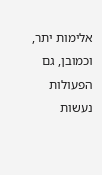אלימות יתר, וכמובן, גם הפעולות נעשות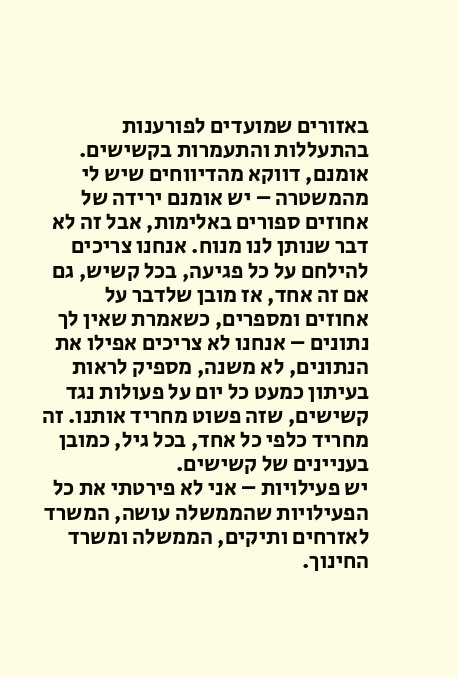באזורים שמועדים לפורענות בהתעללות והתעמרות בקשישים.
אומנם, דווקא מהדיווחים שיש לי מהמשטרה – יש אומנם ירידה של אחוזים ספורים באלימות, אבל זה לא דבר שנותן לנו מנוח. אנחנו צריכים להילחם על כל פגיעה, בכל קשיש, גם אם זה אחד, אז מובן שלדבר על אחוזים ומספרים, כשאמרת שאין לך נתונים – אנחנו לא צריכים אפילו את הנתונים, לא משנה, מספיק לראות בעיתון כמעט כל יום על פעולות נגד קשישים, שזה פשוט מחריד אותנו. זה מחריד כלפי כל אחד, בכל גיל, כמובן בעניינים של קשישים.
יש פעילויות – אני לא פירטתי את כל הפעילויות שהממשלה עושה, המשרד לאזרחים ותיקים, הממשלה ומשרד החינוך.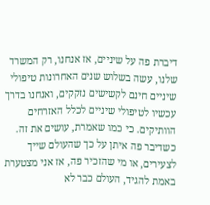דיברת פה על שיניים, אז אנחנו, רק המשרד שלנו, עשה בשלוש שנים האחרונות טיפולי שיניים חינם לקשישים נזקקים, ואנחנו בדרך עכשיו לטיפולי שיניים לכלל האזרחים הוותיקים. כי כמו שאמרת, עושים את זה.
כשדיבר פה איתן על כך שהעולם שייך לצעירים, או מי שהזכיר פה, אז אני מצטערת באמת להגיד, העולם כבר לא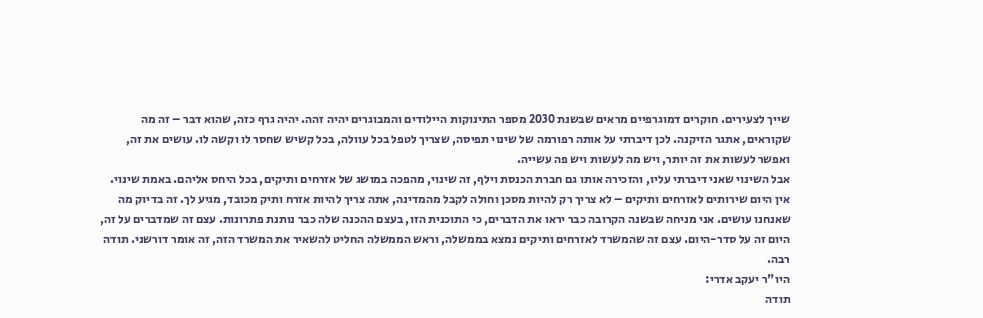שייך לצעירים. חוקרים דמוגרפיים מראים שבשנת 2030 מספר התינוקות היילודים והמבוגרים יהיה זהה. יהיה גרף כזה, שהוא דבר – זה מה שקוראים, אתגר הזיקנה. לכן דיברתי על אותה רפורמה של שינוי תפיסה, שצריך לטפל בכל עוולה, בכל קשיש שחסר לו וקשה לו. עושים את זה, ואפשר לעשות את זה יותר, ויש מה לעשות ויש פה עשייה.
אבל השינוי שאני דיברתי עליו, והזכירה אותו גם חברת הכנסת וילף, זה שינוי, מהפכה במושג של אזרחים ותיקים, בכל היחס אליהם. באמת שינוי. אין היום שירותים לאזרחים ותיקים – לא צריך רק להיות מסכן וחולה לקבל מהמדינה, אתה צריך להיות אזרח ותיק מכובד, מגיע לך. זה בדיוק מה שאנחנו עושים. אני מניחה שבשנה הקרובה כבר יראו את הדברים, כי התוכנית הזו, בעצם ההכנה שלה כבר נותנת פתרונות. עצם זה שמדברים על זה, היום זה על סדר-היום. עצם זה שהמשרד לאזרחים ותיקים נמצא בממשלה, וראש הממשלה החליט להשאיר את המשרד הזה, זה אומר דורשני. תודה רבה.
היו"ר יעקב אדרי:
תודה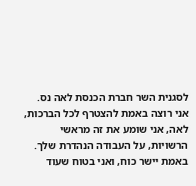לסגנית השר חברת הכנסת לאה נס. אני רוצה באמת להצטרף לכל הברכות, לאה, אני שומע את זה מראשי הרשויות, על העבודה הנהדרת שלך. באמת יישר כוח, ואני בטוח שעוד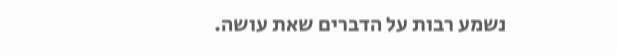נשמע רבות על הדברים שאת עושה.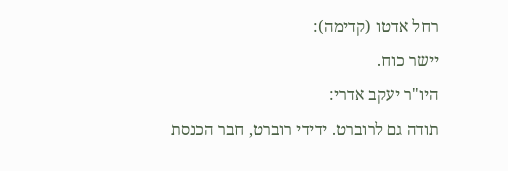רחל אדטו (קדימה):
יישר כוח.
היו"ר יעקב אדרי:
תודה גם לרוברט. ידידי רוברט, חבר הכנסת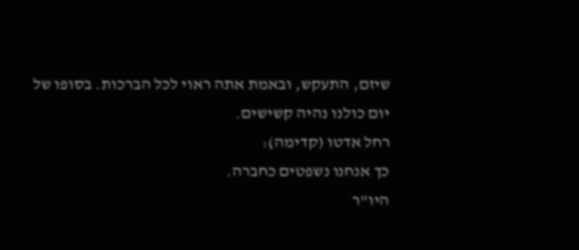שיזם, התעקש, ובאמת אתה ראוי לכל הברכות. בסופו של יום כולנו נהיה קשישים.
רחל אדטו (קדימה):
כך אנחנו נשפטים כחברה.
היו"ר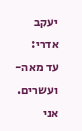יעקב אדרי:
עד מאה-ועשרים. אני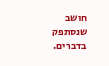חושב שנסתפק בדברים.